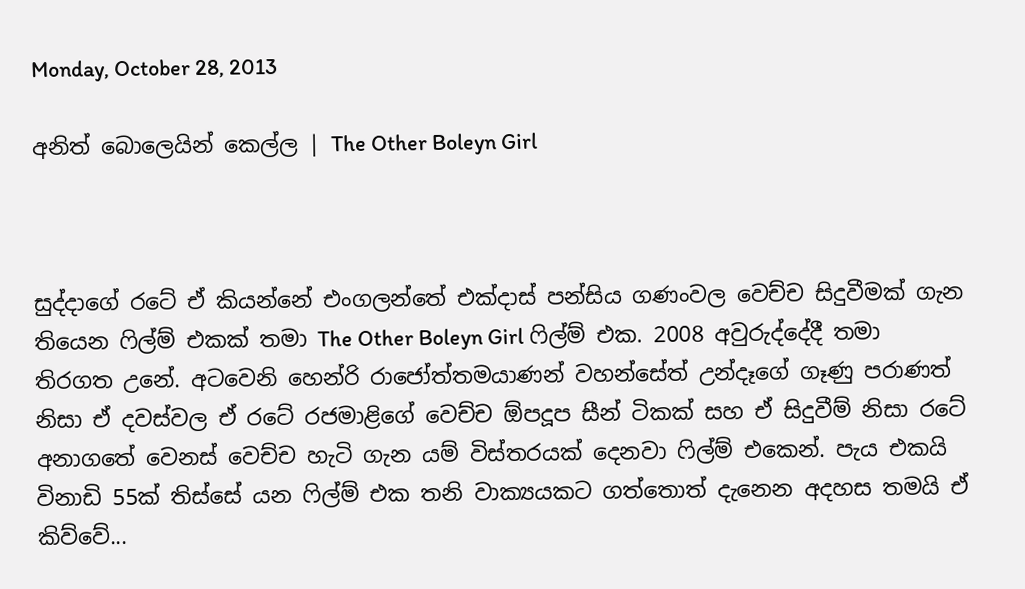Monday, October 28, 2013

අනිත් බොලෙයින් කෙල්ල | The Other Boleyn Girl



සුද්දාගේ රටේ ඒ කියන්නේ එංගලන්තේ එක්දාස් පන්සිය ගණංවල වෙච්ච සිදුවීමක් ගැන තියෙන ෆිල්ම් එකක් තමා The Other Boleyn Girl ෆිල්ම් එක. 2008 අවුරුද්දේදී තමා තිරගත උනේ. අටවෙනි හෙන්රි රාජෝත්තමයාණන් වහන්සේත් උන්දෑගේ ගෑණු පරාණත් නිසා ඒ දවස්වල ඒ රටේ රජමාළිගේ වෙච්ච ඕපදූප සීන් ටිකක් සහ ඒ සිදුවීම් නිසා රටේ අනාගතේ වෙනස් වෙච්ච හැටි ගැන යම් විස්තරයක් දෙනවා ෆිල්ම් එකෙන්. පැය එකයි විනාඩි 55ක් තිස්සේ යන ෆිල්ම් එක තනි වාක්‍යයකට ගත්තොත් දැනෙන අදහස තමයි ඒ කිව්වේ...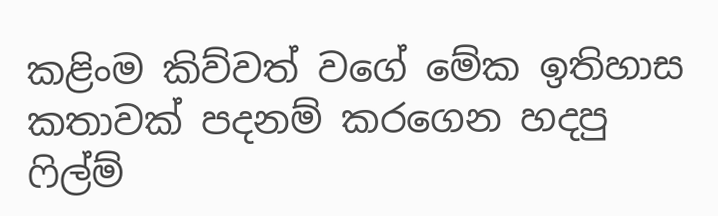කළිංම කිව්වත් වගේ මේක ඉතිහාස කතාවක් පදනම් කරගෙන හදපු ෆිල්ම්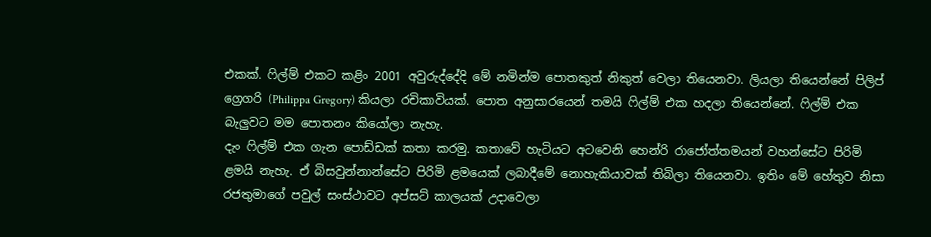එකක්. ෆිල්ම් එකට කළිං 2001 අවුරුද්දේදි මේ නමින්ම පොතකුත් නිකුත් වෙලා තියෙනවා. ලියලා තියෙන්නේ පිලිප් ග්‍රෙගරි (Philippa Gregory) කියලා රචිකාවියක්. පොත අනුසාරයෙන් තමයි ෆිල්ම් එක හදලා තියෙන්නේ. ෆිල්ම් එක බැලුවට මම පොතනං කියෝලා නැහැ.
දැං ෆිල්ම් එක ගැන පොඩ්ඩක් කතා කරමු. කතාවේ හැටියට අටවෙනි හෙන්රි රාජෝත්තමයන් වහන්සේට පිරිමි ළමයි නැහැ. ඒ බිසවුන්නාන්සේට පිරිමි ළමයෙක් ලබාදීමේ නොහැකියාවක් තිබිලා තියෙනවා. ඉතිං මේ හේතුව නිසා රජතුමාගේ පවුල් සංස්ථාවට අප්සට් කාලයක් උදාවෙලා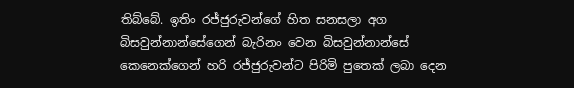තිබ්බේ. ඉතිං රජ්ජුරුවන්ගේ හිත සනසලා අග බිසවුන්නාන්සේගෙන් බැරිනං වෙන බිසවුන්නාන්සේ කෙනෙක්ගෙන් හරි රජ්ජුරුවන්ට පිරිමි පුතෙක් ලබා දෙන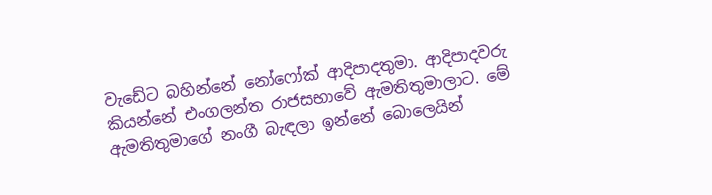වැඩේට බහින්නේ නෝෆෝක් ආදිපාදතුමා. ආදිපාදවරු කියන්නේ එංගලන්ත රාජසභාවේ ඇමතිතුමාලාට. මේ ඇමතිතුමාගේ නංගී බැඳලා ඉන්නේ බොලෙයින්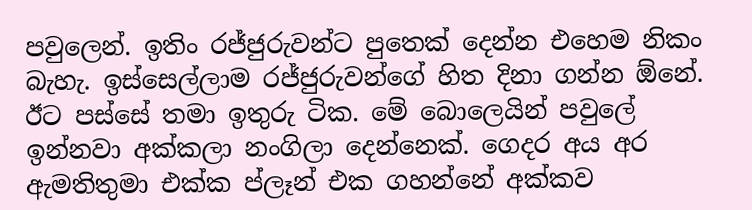පවුලෙන්. ඉතිං රජ්ජුරුවන්ට පුතෙක් දෙන්න එහෙම නිකං බැහැ. ඉස්සෙල්ලාම රජ්ජුරුවන්ගේ හිත දිනා ගන්න ඕනේ. ඊට පස්සේ තමා ඉතුරු ටික. මේ බොලෙයින් පවුලේ ඉන්නවා අක්කලා නංගිලා දෙන්නෙක්. ගෙදර අය අර ඇමතිතුමා එක්ක ප්ලෑන් එක ගහන්නේ අක්කව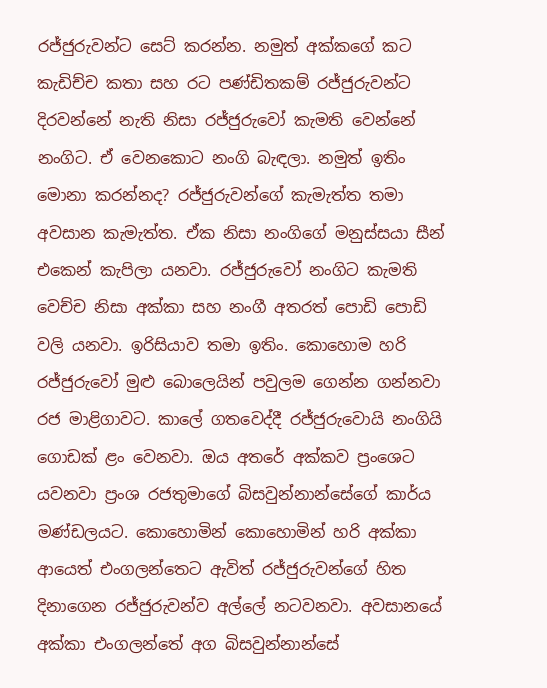රජ්ජුරුවන්ට සෙට් කරන්න. නමුත් අක්කගේ කට කැඩිච්ච කතා සහ රට පණ්ඩිතකම් රජ්ජුරුවන්ට දිරවන්නේ නැති නිසා රජ්ජුරුවෝ කැමති වෙන්නේ නංගිට. ඒ වෙනකොට නංගි බැඳලා. නමුත් ඉතිං මොනා කරන්නද? රජ්ජුරුවන්ගේ කැමැත්ත තමා අවසාන කැමැත්ත. ඒක නිසා නංගිගේ මනුස්සයා සීන් එකෙන් කැපිලා යනවා. රජ්ජුරුවෝ නංගිට කැමති වෙච්ච නිසා අක්කා සහ නංගී අතරත් පොඩි පොඩි වලි යනවා. ඉරිසියාව තමා ඉතිං. කොහොම හරි  රජ්ජුරුවෝ මුළු බොලෙයින් පවුලම ගෙන්න ගන්නවා රජ මාළිගාවට. කාලේ ගතවෙද්දී රජ්ජුරුවොයි නංගියි ගොඩක් ළං වෙනවා. ඔය අතරේ අක්කව ප්‍රංශෙට යවනවා ප්‍රංශ රජතුමාගේ බිසවුන්නාන්සේගේ කාර්ය මණ්ඩලයට. කොහොමින් කොහොමින් හරි අක්කා ආයෙත් එංගලන්තෙට ඇවිත් රජ්ජුරුවන්ගේ හිත දිනාගෙන රජ්ජුරුවන්ව අල්ලේ නටවනවා. අවසානයේ අක්කා එංගලන්තේ අග බිසවුන්නාන්සේ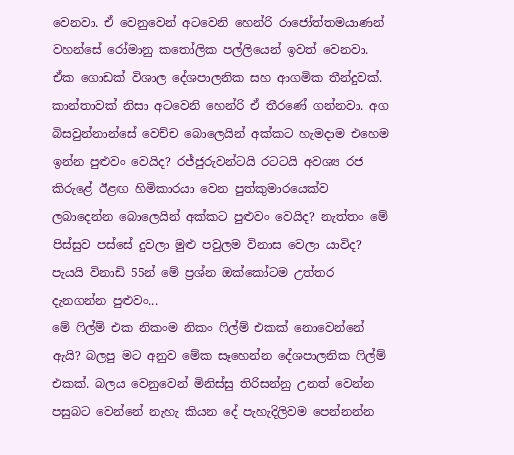වෙනවා. ඒ වෙනුවෙන් අටවෙනි හෙන්රි රාජෝත්තමයාණන් වහන්සේ රෝමානු කතෝලික පල්ලියෙන් ඉවත් වෙනවා. ඒක ගොඩක් විශාල දේශපාලනික සහ ආගමික තීන්දුවක්. කාන්තාවක් නිසා අටවෙනි හෙන්රි ඒ තීරණේ ගන්නවා. අග බිසවුන්නාන්සේ වෙච්ච බොලෙයින් අක්කට හැමදාම එහෙම ඉන්න පුළුවං වෙයිද? රජ්ජුරුවන්ටයි රටටයි අවශ්‍ය රජ කිරුළේ ඊළඟ හිමිකාරයා වෙන පුත්කුමාරයෙක්ව ලබාදෙන්න බොලෙයින් අක්කට පුළුවං වෙයිද? නැත්තං මේ පිස්සුව පස්සේ දුවලා මුළු පවුලම විනාස වෙලා යාවිද? පැයයි විනාඩි 55න් මේ ප්‍රශ්න ඔක්කෝටම උත්තර දැනගන්න පුළුවං...
මේ ෆිල්ම් එක නිකංම නිකං ෆිල්ම් එකක් නොවෙන්නේ ඇයි? බලපු මට අනුව මේක සෑහෙන්න දේශපාලනික ෆිල්ම් එකක්. බලය වෙනුවෙන් මිනිස්සු තිරිසන්නු උනත් වෙන්න පසුබට වෙන්නේ නැහැ කියන දේ පැහැදිලිවම පෙන්නන්න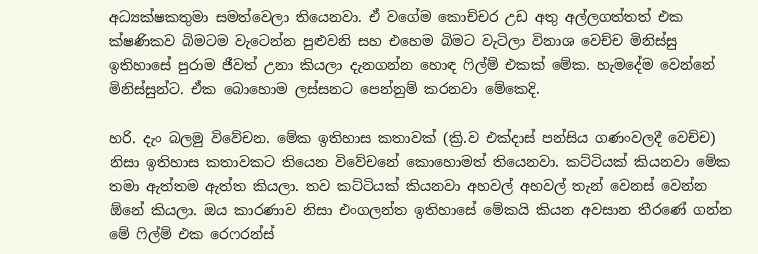අධ්‍යක්ෂකතුමා සමත්වෙලා තියෙනවා. ඒ වගේම කොච්චර උඩ අතු අල්ලගත්තත් එක ක්ෂණිකව බිමටම වැටෙන්න පුළුවනි සහ එහෙම බිමට වැටිලා විනාශ වෙච්ච මිනිස්සු ඉතිහාසේ පුරාම ජීවත් උනා කියලා දැනගන්න හොඳ ෆිල්ම් එකක් මේක. හැමදේම වෙන්නේ මිනිස්සුන්ට. ඒක බොහොම ලස්සනට පෙන්නුම් කරනවා මේකෙදි.

හරි. දැං බලමු විවේචන. මේක ඉතිහාස කතාවක් (ක්‍රි.ව එක්දාස් පන්සිය ගණංවලදී වෙච්ච) නිසා ඉතිහාස කතාවකට තියෙන විවේචනේ කොහොමත් තියෙනවා. කට්ටියක් කියනවා මේක තමා ඇත්තම ඇත්ත කියලා. තව කට්ටියක් කියනවා අහවල් අහවල් තැන් වෙනස් වෙන්න ඕනේ කියලා. ඔය කාරණාව නිසා එංගලන්ත ඉතිහාසේ මේකයි කියන අවසාන තීරණේ ගන්න මේ ෆිල්ම් එක රෙෆරන්ස්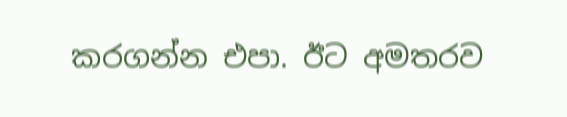කරගන්න එපා. ඊට අමතරව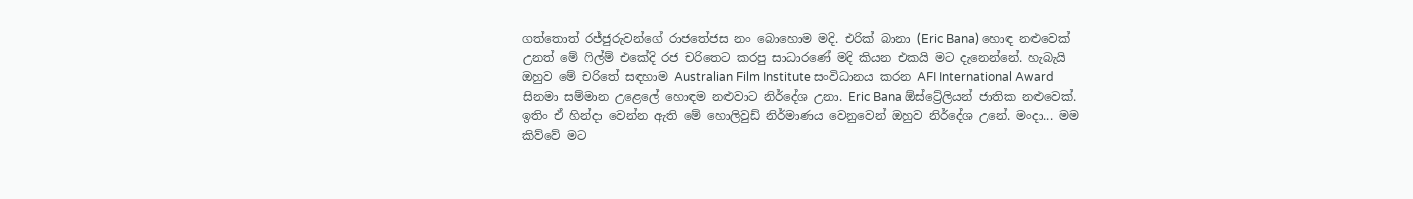ගත්තොත් රජ්ජුරුවන්ගේ රාජතේජස නං බොහොම මදි. එරික් බානා (Eric Bana) හොඳ නළුවෙක් උනත් මේ ෆිල්ම් එකේදි රජ චරිතෙට කරපු සාධාරණේ මදි කියන එකයි මට දැනෙන්නේ. හැබැයි ඔහුව මේ චරිතේ සඳහාම Australian Film Institute සංවිධානය කරන AFI International Award සිනමා සම්මාන උළෙලේ හොඳම නළුවාට නිර්දේශ උනා. Eric Bana ඕස්ට්‍රේලියන් ජාතික නළුවෙක්. ඉතිං ඒ හින්දා වෙන්න ඇති මේ හොලිවුඩ් නිර්මාණය වෙනුවෙන් ඔහුව නිර්දේශ උනේ. මංදා... මම කිව්වේ මට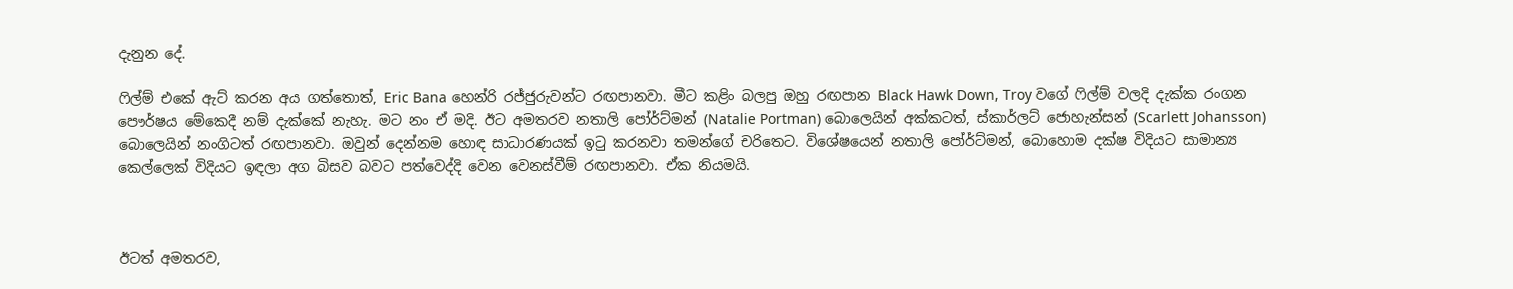දැනුන දේ.

ෆිල්ම් එකේ ඇට් කරන අය ගත්තොත්, Eric Bana හෙන්රි රජ්ජුරුවන්ට රඟපානවා. මීට කළිං බලපු ඔහු රඟපාන Black Hawk Down, Troy වගේ ෆිල්ම් වලදි දැක්ක රංගන පෞර්ෂය මේකෙදී නම් දැක්කේ නැහැ. මට නං ඒ මදි. ඊට අමතරව නතාලි පෝර්ට්මන් (Natalie Portman) බොලෙයින් අක්කටත්, ස්කාර්ලට් ජොහැන්සන් (Scarlett Johansson) බොලෙයින් නංගිටත් රඟපානවා. ඔවුන් දෙන්නම හොඳ සාධාරණයක් ඉටු කරනවා තමන්ගේ චරිතෙට. විශේෂයෙන් නතාලි පෝර්ට්මන්, බොහොම දක්ෂ විදියට සාමාන්‍ය කෙල්ලෙක් විදියට ඉඳලා අග බිසව බවට පත්වෙද්දි වෙන වෙනස්වීම් රඟපානවා. ඒක නියමයි.



ඊටත් අමතරව,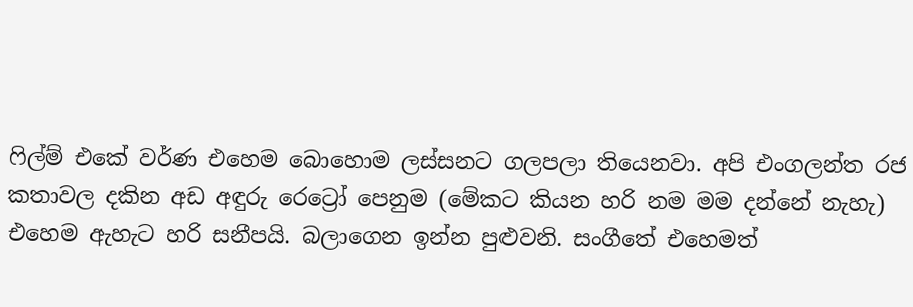ෆිල්ම් එකේ වර්ණ එහෙම බොහොම ලස්සනට ගලපලා තියෙනවා. අපි එංගලන්ත රජ කතාවල දකින අඩ අඳුරු රෙට්‍රෝ පෙනුම (මේකට කියන හරි නම මම දන්නේ නැහැ) එහෙම ඇහැට හරි සනීපයි. බලාගෙන ඉන්න පුළුවනි. සංගීතේ එහෙමත්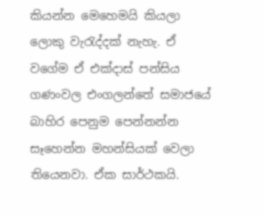කියන්න මෙහෙමයි කියලා ලොකු වැරැද්දක් නැහැ. ඒ වගේම ඒ එක්දාස් පන්සිය ගණංවල එංගලන්තේ සමාජයේ බාහිර පෙනුම පෙන්නන්න සෑහෙන්න මහන්සියක් වෙලා තියෙනවා. ඒක සාර්ථකයි.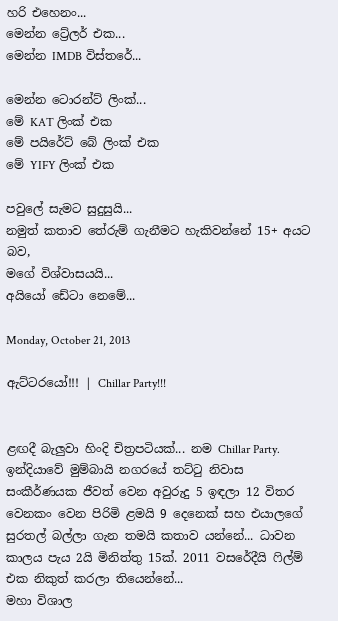හරි එහෙනං...
මෙන්න ට්‍රේලර් එක...
මෙන්න IMDB විස්තරේ...

මෙන්න ටොරන්ට් ලිංක්...
මේ KAT ලිංක් එක
මේ පයිරේට් බේ ලිංක් එක
මේ YIFY ලිංක් එක

පවුලේ සැමට සුදුසුයි...
නමුත් කතාව තේරුම් ගැනීමට හැකිවන්නේ 15+ අයට බව,
මගේ විශ්වාසයයි...
අයියෝ ඩේටා නෙමේ...

Monday, October 21, 2013

ඇට්ටරයෝ!!! | Chillar Party!!!


ළඟදී බැලුවා හිංදි චිත්‍රපටියක්... නම Chillar Party. ඉන්දියාවේ මුම්බායි නගරයේ තට්ටු නිවාස සංකීර්ණයක ජීවත් වෙන අවුරුදු 5 ඉඳලා 12 විතර වෙනකං වෙන පිරිමි ළමයි 9 දෙනෙක් සහ එයාලගේ සුරතල් බල්ලා ගැන තමයි කතාව යන්නේ... ධාවන කාලය පැය 2යි මිනිත්තු 15ක්. 2011 වසරේදීයි ෆිල්ම් එක නිකුත් කරලා තියෙන්නේ...
මහා විශාල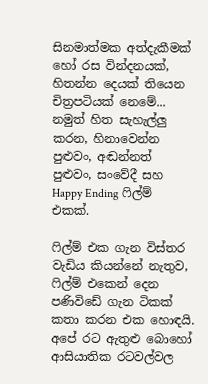සිනමාත්මක අත්දැකීමක් හෝ රස වින්දනයක්, හිතන්න දෙයක් තියෙන චිත්‍රපටියක් නෙමේ... නමුත් හිත සැහැල්ලු කරන, හිනාවෙන්න පුළුවං, අඬන්නත් පුළුවං, සංවේදී සහ Happy Ending ෆිල්ම් එකක්.

ෆිල්ම් එක ගැන විස්තර වැඩිය කියන්නේ නැතුව, ෆිල්ම් එකෙන් දෙන පණිවිඩේ ගැන ටිකක් කතා කරන එක හොඳයි. අපේ රට ඇතුළු බොහෝ ආසියාතික රටවල්වල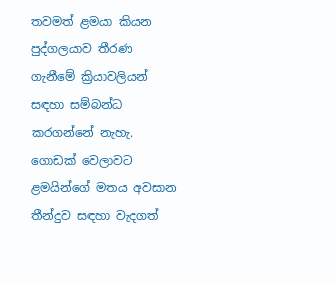තවමත් ළමයා කියන පුද්ගලයාව තීරණ ගැනීමේ ක්‍රියාවලියන් සඳහා සම්බන්ධ කරගන්නේ නැහැ. ගොඩක් වෙලාවට ළමයින්ගේ මතය අවසාන තීන්දුව සඳහා වැදගත්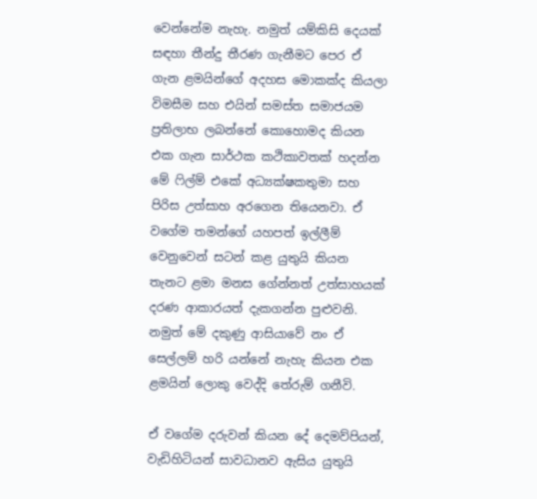වෙන්නේම නැහැ. නමුත් යම්කිසි දෙයක් සඳහා තීන්දු තීරණ ගැනීමට පෙර ඒ ගැන ළමයින්ගේ අදහස මොකක්ද කියලා විමසීම සහ එයින් සමස්ත සමාජයම ප්‍රතිලාභ ලබන්නේ කොහොමද කියන එක ගැන සාර්ථක කථිකාවතක් හදන්න මේ ෆිල්ම් එකේ අධ්‍යක්ෂකතුමා සහ පිරිස උත්සාහ අරගෙන තියෙනවා. ඒ වගේම තමන්ගේ යහපත් ඉල්ලීම් වෙනුවෙන් සටන් කළ යුතුයි කියන තැනට ළමා මනස ගේන්නත් උත්සාහයක් දරණ ආකාරයත් දැකගන්න පුළුවනි. නමුත් මේ දකුණු ආසියාවේ නං ඒ සෙල්ලම් හරි යන්නේ නැහැ කියන එක ළමයින් ලොකු වෙද්දි තේරුම් ගනීවි.

ඒ වගේම දරුවන් කියන දේ දෙමව්පියන්, වැඩිහිටියන් සාවධානව ඇසිය යුතුයි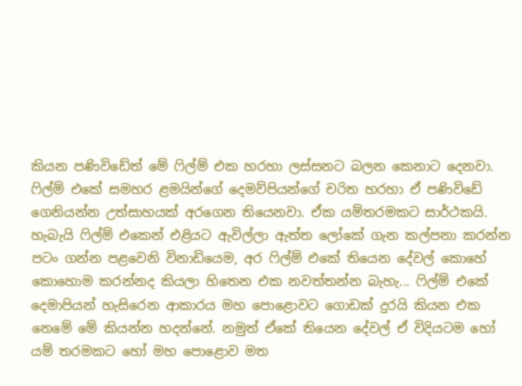කියන පණිවිඩේත් මේ ෆිල්ම් එක හරහා ලස්සනට බලන කෙනාට දෙනවා. ෆිල්ම් එකේ සමහර ළමයින්ගේ දෙමව්පියන්ගේ චරිත හරහා ඒ පණිවිඩේ ගෙනියන්න උත්සාහයක් අරගෙන තියෙනවා. ඒක යම්තරමකට සාර්ථකයි. හැබැයි ෆිල්ම් එකෙන් එළියට ඇවිල්ලා ඇත්ත ලෝකේ ගැන කල්පනා කරන්න පටං ගන්න පළවෙනි විනාඩියෙම, අර ෆිල්ම් එකේ තියෙන දේවල් කොහේ කොහොම කරන්නද කියලා හිතෙන එක නවත්තන්න බැහැ... ෆිල්ම් එකේ දෙමාපියන් හැසිරෙන ආකාරය මහ පොළොවට ගොඩක් දුරයි කියන එක නෙමේ මේ කියන්න හදන්නේ. නමුත් ඒකේ තියෙන දේවල් ඒ විදියටම හෝ යම් තරමකට හෝ මහ පොළොව මත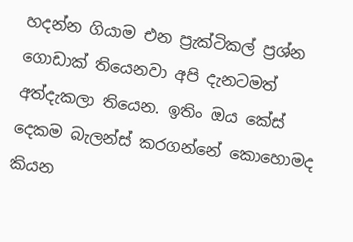හදන්න ගියාම එන ප්‍රැක්ටිකල් ප්‍රශ්න ගොඩාක් තියෙනවා අපි දැනටමත් අත්දැකලා තියෙන. ඉතිං ඔය කේස් දෙකම බැලන්ස් කරගන්නේ කොහොමද කියන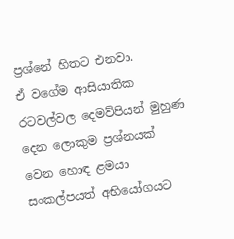ප්‍රශ්නේ හිතට එනවා.
ඒ වගේම ආසියාතික රටවල්වල දෙමව්පියන් මුහුණ දෙන ලොකුම ප්‍රශ්නයක් වෙන හොඳ ළමයා සංකල්පයත් අභියෝගයට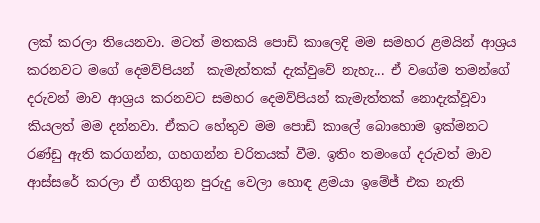ලක් කරලා තියෙනවා. මටත් මතකයි පොඩි කාලෙදි මම සමහර ළමයින් ආශ්‍රය කරනවට මගේ දෙමව්පියන්  කැමැත්තක් දැක්වුවේ නැහැ... ඒ වගේම තමන්ගේ දරුවන් මාව ආශ්‍රය කරනවට සමහර දෙමව්පියන් කැමැත්තක් නොදැක්වූවා කියලත් මම දන්නවා. ඒකට හේතුව මම පොඩි කාලේ බොහොම ඉක්මනට රණ්ඩු ඇති කරගන්න, ගහගන්න චරිතයක් වීම. ඉතිං තමංගේ දරුවත් මාව ආස්සරේ කරලා ඒ ගතිගුන පුරුදු වෙලා හොඳ ළමයා ඉමේජ් එක නැති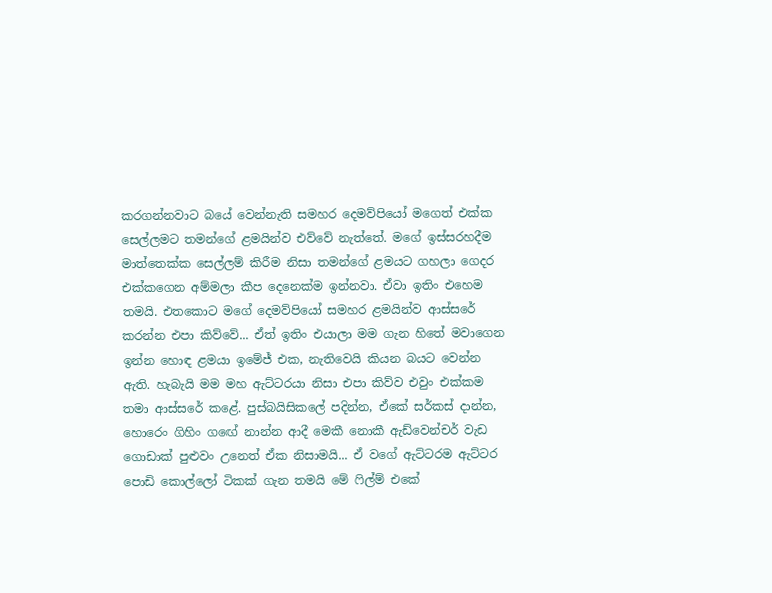කරගන්නවාට බයේ වෙන්නැති සමහර දෙමව්පියෝ මගෙත් එක්ක සෙල්ලමට තමන්ගේ ළමයින්ව එව්වේ නැත්තේ. මගේ ඉස්සරහදීම මාත්තෙක්ක සෙල්ලම් කිරීම නිසා තමන්ගේ ළමයට ගහලා ගෙදර එක්කගෙන අම්මලා කීප දෙනෙක්ම ඉන්නවා. ඒවා ඉතිං එහෙම තමයි. එතකොට මගේ දෙමව්පියෝ සමහර ළමයින්ව ආස්සරේ කරන්න එපා කිව්වේ... ඒත් ඉතිං එයාලා මම ගැන හිතේ මවාගෙන ඉන්න හොඳ ළමයා ඉමේජ් එක, නැතිවෙයි කියන බයට වෙන්න ඇති. හැබැයි මම මහ ඇට්ටරයා නිසා එපා කිව්ව එවුං එක්කම තමා ආස්සරේ කළේ. පුස්බයිසිකලේ පදින්න, ඒකේ සර්කස් දාන්න, හොරෙං ගිහිං ගඟේ නාන්න ආදී මෙකී නොකී ඇඩ්වෙන්චර් වැඩ ගොඩාක් පුළුවං උනෙත් ඒක නිසාමයි... ඒ වගේ ඇට්ටරම ඇට්ටර පොඩි කොල්ලෝ ටිකක් ගැන තමයි මේ ෆිල්ම් එකේ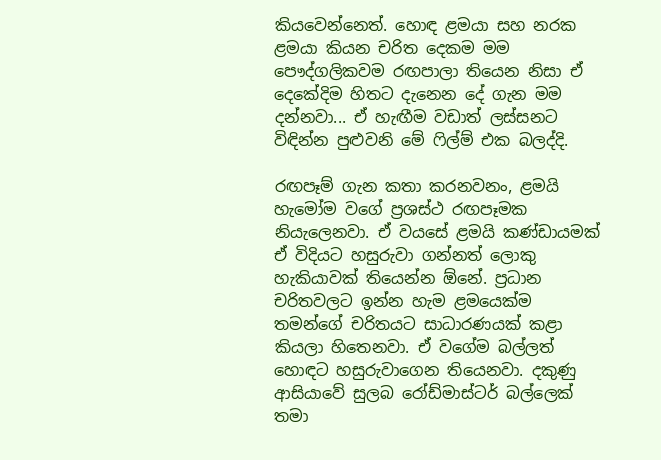කියවෙන්නෙත්. හොඳ ළමයා සහ නරක ළමයා කියන චරිත දෙකම මම පෞද්ගලිකවම රඟපාලා තියෙන නිසා ඒ දෙකේදිම හිතට දැනෙන දේ ගැන මම දන්නවා... ඒ හැඟීම වඩාත් ලස්සනට විඳින්න පුළුවනි මේ ෆිල්ම් එක බලද්දි.

රඟපෑම් ගැන කතා කරනවනං, ළමයි හැමෝම වගේ ප්‍රශස්ථ රඟපෑමක නියැලෙනවා. ඒ වයසේ ළමයි කණ්ඩායමක් ඒ විදියට හසුරුවා ගන්නත් ලොකු හැකියාවක් තියෙන්න ඕනේ. ප්‍රධාන චරිතවලට ඉන්න හැම ළමයෙක්ම තමන්ගේ චරිතයට සාධාරණයක් කළා කියලා හිතෙනවා. ඒ වගේම බල්ලත් හොඳට හසුරුවාගෙන තියෙනවා. දකුණු ආසියාවේ සුලබ රෝඩ්මාස්ටර් බල්ලෙක් තමා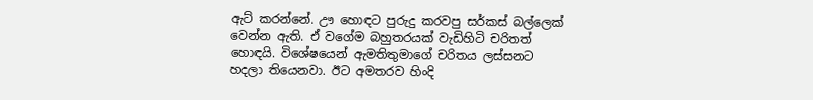ඇට් කරන්නේ. ඌ හොඳට පුරුදු කරවපු සර්කස් බල්ලෙක් වෙන්න ඇති. ඒ වගේම බහුතරයක් වැඩිහිටි චරිතත් හොඳයි. විශේෂයෙන් ඇමතිතුමාගේ චරිතය ලස්සනට හදලා තියෙනවා. ඊට අමතරව හිංදි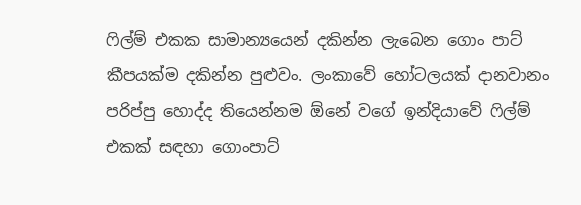ෆිල්ම් එකක සාමාන්‍යයෙන් දකින්න ලැබෙන ගොං පාට් කීපයක්ම දකින්න පුළුවං. ලංකාවේ හෝටලයක් දානවානං පරිප්පු හොද්ද තියෙන්නම ඕනේ වගේ ඉන්දියාවේ ෆිල්ම් එකක් සඳහා ගොංපාට්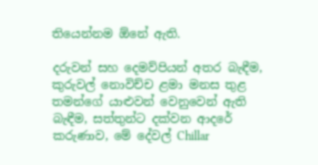තියෙන්නම ඕනේ ඇති.

දරුවන් සහ දෙමව්පියන් අතර බැඳීම, කුරුවල් නොවිච්ච ළමා මනස තුළ තමන්ගේ යාළුවන් වෙනුවෙන් ඇති බැඳීම, සත්තුන්ට දක්වන ආදරේ කරුණාව, මේ දේවල් Chillar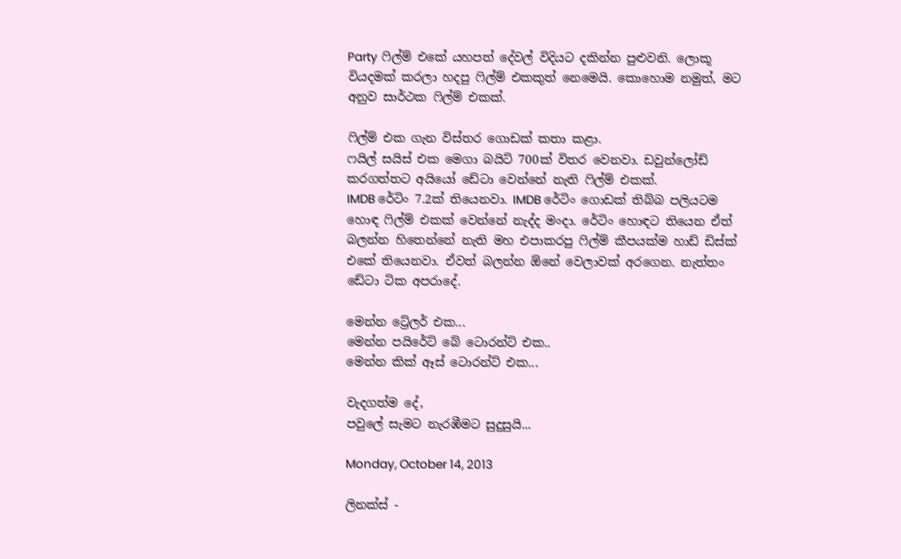Party ෆිල්ම් එකේ යහපත් දේවල් විදියට දකින්න පුළුවනි. ලොකූ වියදමක් කරලා හදපු ෆිල්ම් එකකුත් නෙමෙයි. කොහොම නමුත්, මට අනුව සාර්ථක ෆිල්ම් එකක්.

ෆිල්ම් එක ගැන විස්තර ගොඩක් කතා කළා.
ෆයිල් සයිස් එක මෙගා බයිට් 700ක් විතර වෙනවා. ඩවුන්ලෝඩ් කරගත්තට අයියෝ ඩේටා වෙන්නේ නැති ෆිල්ම් එකක්.
IMDB රේටිං 7.2ක් තියෙනවා. IMDB රේටිං ගොඩක් තිබ්බ පලියටම හොඳ ෆිල්ම් එකක් වෙන්නේ නැද්ද මංදා. රේටිං හොඳට තියෙන ඒත් බලන්න හිතෙන්නේ නැති මහ එපාකරපු ෆිල්ම් කීපයක්ම හාඩ් ඩිස්ක් එකේ තියෙනවා. ඒවත් බලන්න ඕනේ වෙලාවක් අරගෙන. නැත්තං ඩේටා ටික අපරාදේ.

මෙන්න ට්‍රේලර් එක...
මෙන්න පයිරේට් බේ ටොරන්ට් එක..
මෙන්න කික් ඈස් ටොරන්ට් එක...

වැදගත්ම දේ,
පවුලේ සැමට නැරඹීමට සුදුසුයි...

Monday, October 14, 2013

ලිනක්ස් -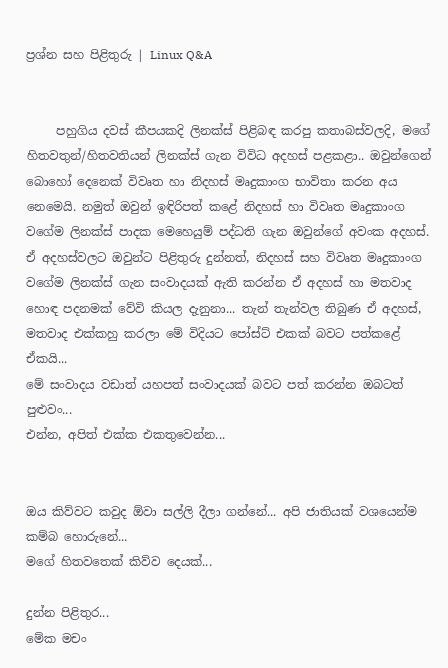ප්‍රශ්න සහ පිළිතුරු | Linux Q&A


     පහුගිය දවස් කීපයකදි ලිනක්ස් පිළිබඳ කරපු කතාබස්වලදි, මගේ හිතවතුන්/හිතවතියන් ලිනක්ස් ගැන විවිධ අදහස් පළකළා.. ඔවුන්ගෙන් බොහෝ දෙනෙක් විවෘත හා නිදහස් මෘදුකාංග භාවිතා කරන අය නෙමෙයි. නමුත් ඔවුන් ඉඳිරිපත් කළේ නිදහස් හා විවෘත මෘදුකාංග වගේම ලිනක්ස් පාදක මෙහෙයුම් පද්ධති ගැන ඔවුන්ගේ අවංක අදහස්.
ඒ අදහස්වලට ඔවුන්ට පිළිතුරු දුන්නත්, නිදහස් සහ විවෘත මෘදුකාංග වගේම ලිනක්ස් ගැන සංවාදයක් ඇති කරන්න ඒ අදහස් හා මතවාද හොඳ පදනමක් වේවි කියල දැනුනා... තැන් තැන්වල තිබුණ ඒ අදහස්, මතවාද එක්කහු කරලා මේ විදියට පෝස්ට් එකක් බවට පත්කළේ ඒකයි...
මේ සංවාදය වඩාත් යහපත් සංවාදයක් බවට පත් කරන්න ඔබටත් පුළුවං...
එන්න, අපිත් එක්ක එකතුවෙන්න...


ඔය කිව්වට කවුද ඕවා සල්ලි දීලා ගන්නේ... අපි ජාතියක් වශයෙන්ම කම්බ හොරුනේ...
මගේ හිතවතෙක් කිව්ව දෙයක්...

දුන්න පිළිතුර...
මේක මචං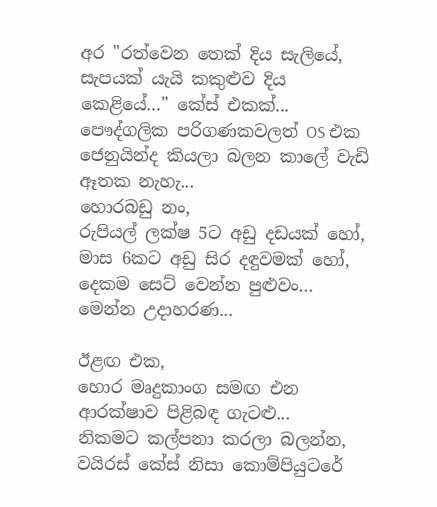අර "රත්වෙන තෙක් දිය සැලියේ, සැපයක් යැයි කකුළුව දිය කෙළියේ…" කේස් එකක්...
පෞද්ගලික පරිගණකවලත් OS එක ජෙනුයින්ද කියලා බලන කාලේ වැඩි ඈතක නැහැ...
හොරබඩු නං,
රුපියල් ලක්ෂ 5ට අඩු දඩයක් හෝ, මාස 6කට අඩු සිර දඳුවමක් හෝ, දෙකම සෙට් වෙන්න පුළුවං...
මෙන්න උදාහරණ...

ඊළඟ එක,
හොර මෘදුකාංග සමඟ එන ආරක්ෂාව පිළිබඳ ගැටළු...
නිකමට කල්පනා කරලා බලන්න,
වයිරස් කේස් නිසා කොම්පියුටරේ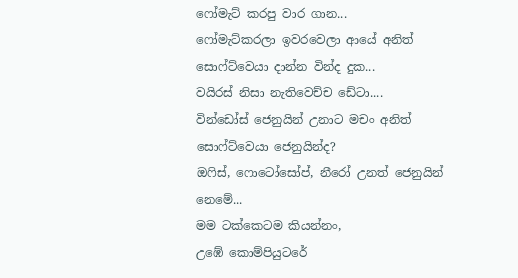ෆෝමැට් කරපු වාර ගාන...
ෆෝමැට්කරලා ඉවරවෙලා ආයේ අනිත් සොෆ්ට්වෙයා දාන්න වින්ද දුක...
වයිරස් නිසා නැතිවෙච්ච ඩේටා....
වින්ඩෝස් ජෙනුයින් උනාට මචං අනිත් සොෆ්ට්වෙයා ජෙනුයින්ද?
ඔෆිස්, ෆොටෝසෝප්, නීරෝ උනත් ජෙනුයින් නෙමේ...
මම ටක්කෙටම කියන්නං,
උඹේ කොම්පියුටරේ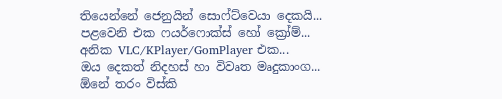තියෙන්නේ ජෙනුයින් සොෆ්ට්වෙයා දෙකයි...
පළවෙනි එක ෆයර්ෆොක්ස් හෝ ක්‍රෝම්...
අනික VLC/KPlayer/GomPlayer එක...
ඔය දෙකත් නිදහස් හා විවෘත මෘදුකාංග...
ඕනේ තරං විස්කි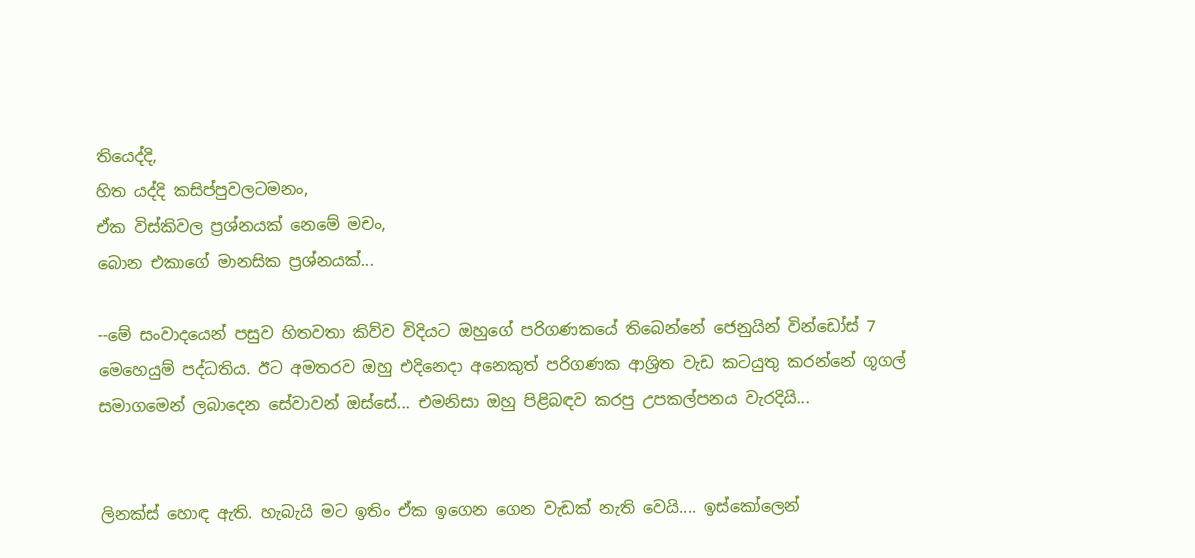තියෙද්දි,
හිත යද්දි කසිප්පුවලටමනං,
ඒක විස්කිවල ප්‍රශ්නයක් නෙමේ මචං,
බොන එකාගේ මානසික ප්‍රශ්නයක්...

--මේ සංවාදයෙන් පසුව හිතවතා කිව්ව විදියට ඔහුගේ පරිගණකයේ තිබෙන්නේ ජෙනුයින් වින්ඩෝස් 7 මෙහෙයුම් පද්ධතිය. ඊට අමතරව ඔහු එදිනෙදා අනෙකුත් පරිගණක ආශ්‍රිත වැඩ කටයුතු කරන්නේ ගූගල් සමාගමෙන් ලබාදෙන සේවාවන් ඔස්සේ... එමනිසා ඔහු පිළිබඳව කරපු උපකල්පනය වැරදියි...


ලිනක්ස් හොඳ ඇති. හැබැයි මට ඉතිං ඒක ඉගෙන ගෙන වැඩක් නැති වෙයි.... ඉස්කෝලෙන්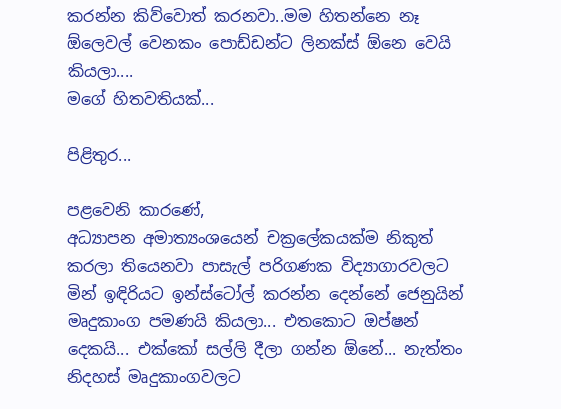කරන්න කිව්වොත් කරනවා..මම හිතන්නෙ නෑ ඕලෙවල් වෙනකං පොඩ්ඩන්ට ලිනක්ස් ඕනෙ වෙයි කියලා....
මගේ හිතවතියක්...

පිළිතුර...

පළවෙනි කාරණේ,
අධ්‍යාපන අමාත්‍යංශයෙන් චක්‍රලේකයක්ම නිකුත් කරලා තියෙනවා පාසැල් පරිගණක විද්‍යාගාරවලට මින් ඉඳිරියට ඉන්ස්ටෝල් කරන්න දෙන්නේ ජෙනුයින් මෘදුකාංග පමණයි කියලා... එතකොට ඔප්ෂන් දෙකයි... එක්කෝ සල්ලි දීලා ගන්න ඕනේ... නැත්තං නිදහස් මෘදුකාංගවලට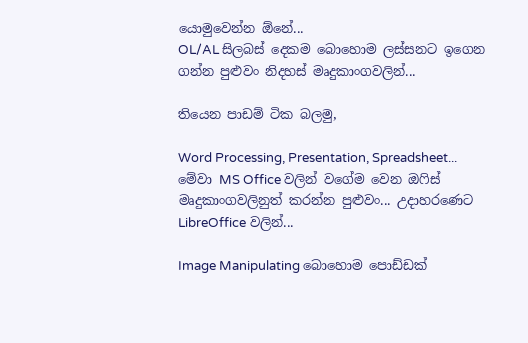යොමුවෙන්න ඕනේ...
OL/AL සිලබස් දෙකම බොහොම ලස්සනට ඉගෙන ගන්න පුළුවං නිදහස් මෘදුකාංගවලින්...

තියෙන පාඩම් ටික බලමු,

Word Processing, Presentation, Spreadsheet...
මේවා MS Office වලින් වගේම වෙන ඔෆිස් මෘදුකාංගවලිනුත් කරන්න පුළුවං... උදාහරණෙට LibreOffice වලින්...

Image Manipulating බොහොම පොඩ්ඩක්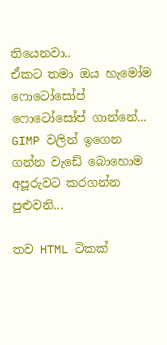තියෙනවා..
ඒකට තමා ඔය හැමෝම ෆොටෝසෝප් ෆොටෝසෝප් ගාන්නේ... GIMP වලින් ඉගෙන ගන්න වැඩේ බොහොම අපූරුවට කරගන්න පුළුවනි...

තව HTML ටිකක්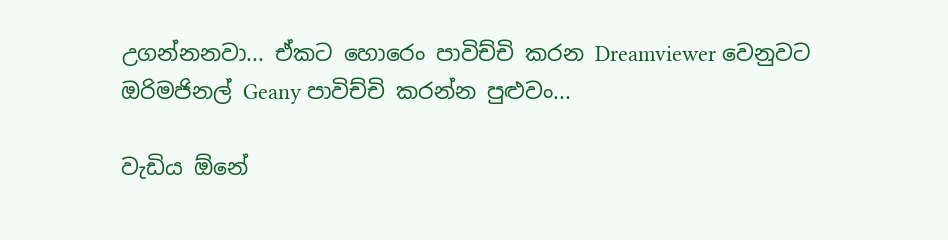උගන්නනවා... ඒකට හොරෙං පාවිච්චි කරන Dreamviewer වෙනුවට ඔරිමජිනල් Geany පාවිච්චි කරන්න පුළුවං...

වැඩිය ඕනේ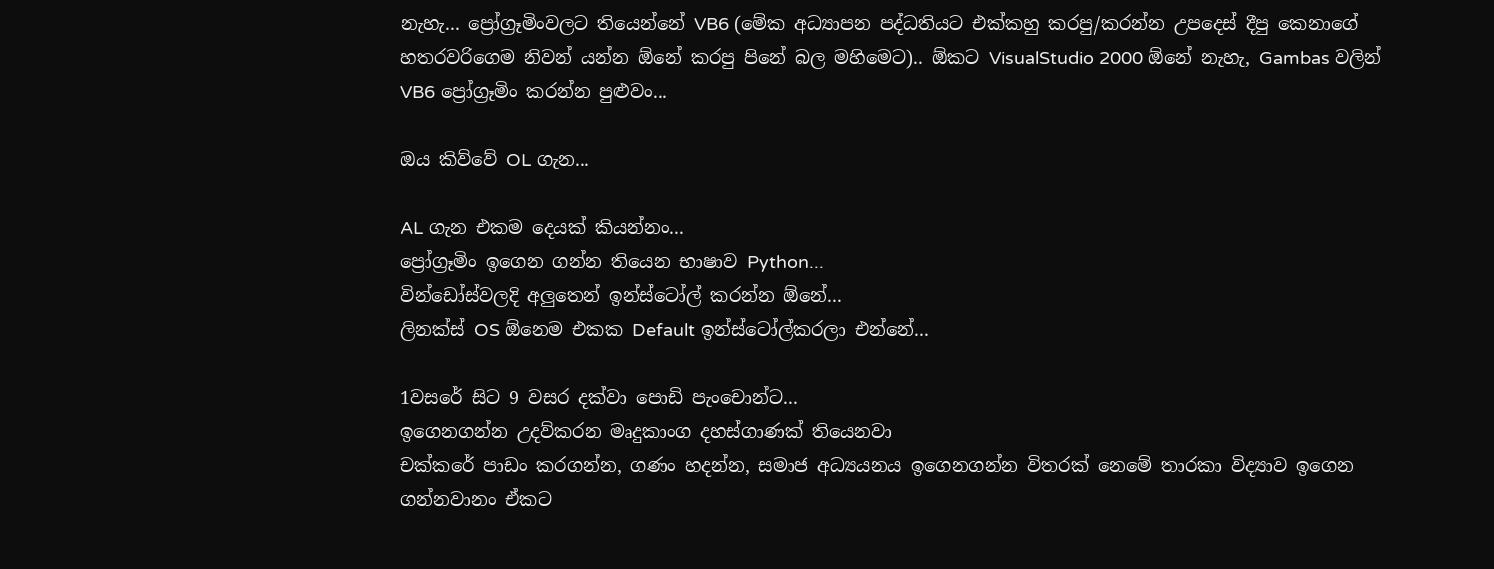නැහැ... ප්‍රෝග්‍රෑමිංවලට තියෙන්නේ VB6 (මේක අධ්‍යාපන පද්ධතියට එක්කහු කරපු/කරන්න උපදෙස් දීපු කෙනාගේ හතරවරිගෙම නිවන් යන්න ඕනේ කරපු පිනේ බල මහිමෙට).. ඕකට VisualStudio 2000 ඕනේ නැහැ, Gambas වලින් VB6 ප්‍රෝග්‍රෑමිං කරන්න පුළුවං...

ඔය කිව්වේ OL ගැන...

AL ගැන එකම දෙයක් කියන්නං...
ප්‍රෝග්‍රෑමිං ඉගෙන ගන්න තියෙන භාෂාව Python...
වින්ඩෝස්වලදි අලුතෙන් ඉන්ස්ටෝල් කරන්න ඕනේ...
ලිනක්ස් OS ඕනෙම එකක Default ඉන්ස්ටෝල්කරලා එන්නේ...

1වසරේ සිට 9 වසර දක්වා පොඩි පැංචොන්ට...
ඉගෙනගන්න උදව්කරන මෘදුකාංග දහස්ගාණක් තියෙනවා
චක්කරේ පාඩං කරගන්න, ගණං හදන්න, සමාජ අධ්‍යයනය ඉගෙනගන්න විතරක් නෙමේ තාරකා විද්‍යාව ඉගෙන ගන්නවානං ඒකට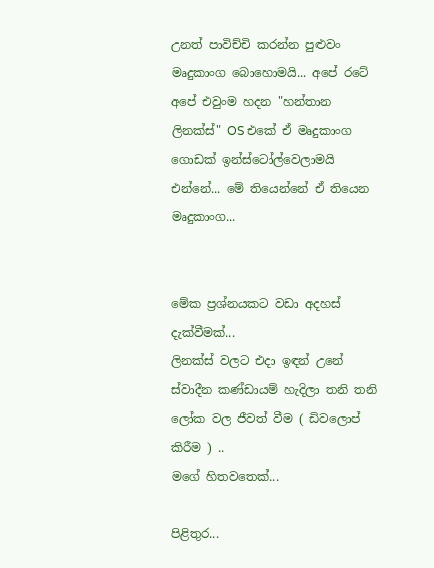උනත් පාවිච්චි කරන්න පුළුවං මෘදුකාංග බොහොමයි... අපේ රටේ අපේ එවුංම හදන "හන්තාන ලිනක්ස්" OS එකේ ඒ මෘදුකාංග ගොඩක් ඉන්ස්ටෝල්වෙලාමයි එන්නේ... මේ තියෙන්නේ ඒ තියෙන මෘදුකාංග...


මේක ප්‍රශ්නයකට වඩා අදහස් දැක්වීමක්...
ලිනක්ස් වලට එදා ඉඳන් උනේ ස්වාදීන කණ්ඩායම් හැදිලා තනි තනි ලෝක වල ජීවත් වීම ( ඩිවලොප් කිරීම ) ..
මගේ හිතවතෙක්...

පිළිතුර...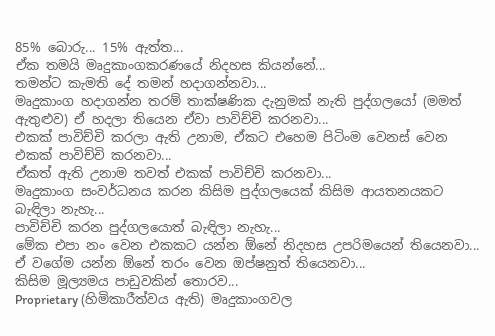85% බොරු... 15% ඇත්ත...
ඒක තමයි මෘදුකාංගකරණයේ නිදහස කියන්නේ...
තමන්ට කැමති දේ තමන් හදාගන්නවා...
මෘදුකාංග හදාගන්න තරම් තාක්ෂණික දැනුමක් නැති පුද්ගලයෝ (මමත් ඇතුළුව) ඒ හදලා තියෙන ඒවා පාවිච්චි කරනවා...
එකක් පාවිච්චි කරලා ඇති උනාම, ඒකට එහෙම පිටිංම වෙනස් වෙන එකක් පාවිච්චි කරනවා...
ඒකත් ඇති උනාම තවත් එකක් පාවිච්චි කරනවා...
මෘදුකාංග සංවර්ධනය කරන කිසිම පුද්ගලයෙක් කිසිම ආයතනයකට බැඳිලා නැහැ...
පාවිච්චි කරන පුද්ගලයොත් බැඳිලා නැහැ...
මේක එපා නං වෙන එකකට යන්න ඕනේ නිදහස උපරිමයෙන් තියෙනවා...
ඒ වගේම යන්න ඕනේ තරං වෙන ඔප්ෂනුත් තියෙනවා...
කිසිම මූල්‍යමය පාඩුවකින් තොරව...
Proprietary (හිමිකාරීත්වය ඇති) මෘදුකාංගවල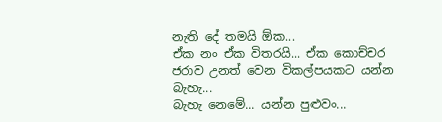නැති දේ තමයි ඕක...
ඒක නං ඒක විතරයි... ඒක කොච්චර ජරාව උනත් වෙන විකල්පයකට යන්න බැහැ...
බැහැ නෙමේ... යන්න පුළුවං...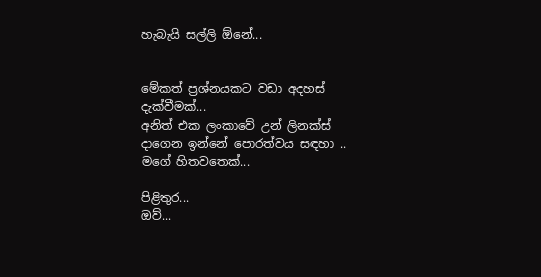හැබැයි සල්ලි ඕනේ...


මේකත් ප්‍රශ්නයකට වඩා අදහස් දැක්වීමක්...
අනිත් එක ලංකාවේ උන් ලිනක්ස් දාගෙන ඉන්නේ පොරත්වය සඳහා ..
මගේ හිතවතෙක්...

පිළිතුර...
ඔව්...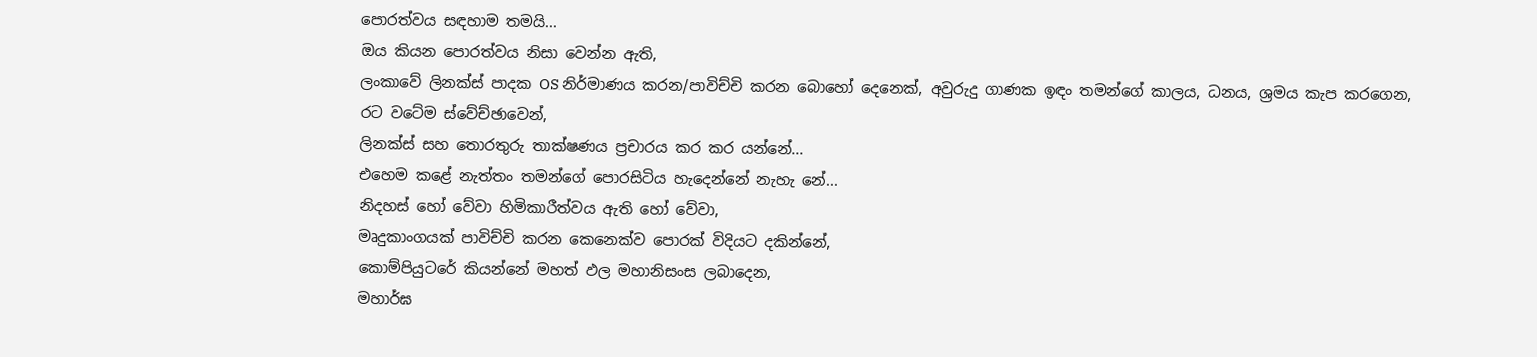පොරත්වය සඳහාම තමයි...
ඔය කියන පොරත්වය නිසා වෙන්න ඇති,
ලංකාවේ ලිනක්ස් පාදක OS නිර්මාණය කරන/පාවිච්චි කරන බොහෝ දෙනෙක්, අවුරුදු ගාණක ඉඳං තමන්ගේ කාලය, ධනය, ශ්‍රමය කැප කරගෙන,
රට වටේම ස්වේච්ඡාවෙන්,
ලිනක්ස් සහ තොරතුරු තාක්ෂණය ප්‍රචාරය කර කර යන්නේ...
එහෙම කළේ නැත්තං තමන්ගේ පොරසිටිය හැදෙන්නේ නැහැ නේ...
නිදහස් හෝ වේවා හිමිකාරීත්වය ඇති හෝ වේවා,
මෘදුකාංගයක් පාවිච්චි කරන කෙනෙක්ව පොරක් විදියට දකින්නේ,
කොම්පියුටරේ කියන්නේ මහත් ඵල මහානිසංස ලබාදෙන,
මහාර්ඝ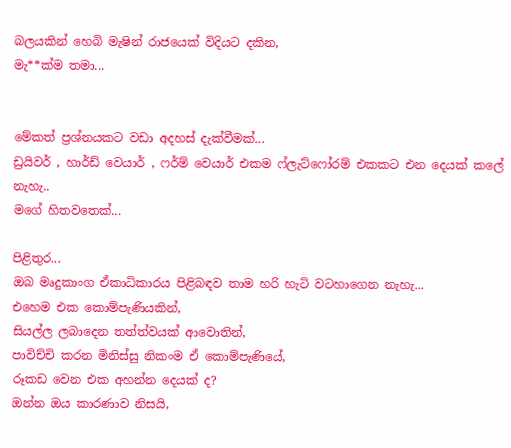බලයකින් හෙබි මැෂින් රාජයෙක් විදියට දකින,
මැ**ක්ම තමා...


මේකත් ප්‍රශ්නයකට වඩා අදහස් දැක්වීමක්...
ඩ්‍රයිවර් , හාර්ඩ් වෙයාර් , ෆර්ම් වෙයාර් එකම ෆ්ලැට්ෆෝරම් එකකට එන දෙයක් කලේ නැහැ..
මගේ හිතවතෙක්...

පිළිතුර...
ඔබ මෘදුකාංග ඒකාධිකාරය පිළිබඳව තාම හරි හැටි වටහාගෙන නැහැ...
එහෙම එක කොම්පැණියකින්,
සියල්ල ලබාදෙන තත්ත්වයක් ආවොතින්,
පාවිච්චි කරන මිනිස්සු නිකංම ඒ කොම්පැණියේ,
රූකඩ වෙන එක අහන්න දෙයක් ද?
ඔන්න ඔය කාරණාව නිසයි,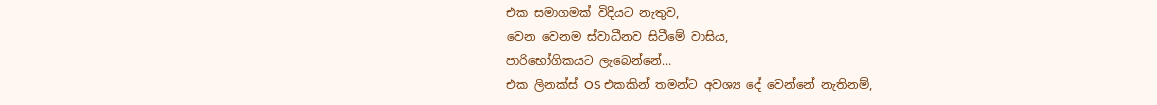එක සමාගමක් විදියට නැතුව,
වෙන වෙනම ස්වාධීනව සිටීමේ වාසිය,
පාරිභෝගිකයට ලැබෙන්නේ...
එක ලිනක්ස් OS එකකින් තමන්ට අවශ්‍ය දේ වෙන්නේ නැතිනම්,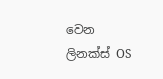වෙන ලිනක්ස් OS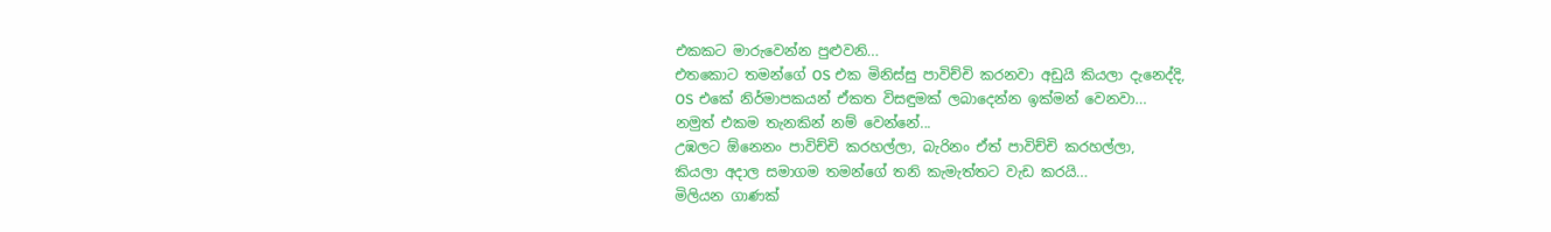එකකට මාරුවෙන්න පුළුවනි...
එතකොට තමන්ගේ OS එක මිනිස්සු පාවිච්චි කරනවා අඩුයි කියලා දැනෙද්දි,
OS එකේ නිර්මාපකයන් ඒකත විසඳුමක් ලබාදෙන්න ඉක්මන් වෙනවා...
නමුත් එකම තැනකින් නම් වෙන්නේ...
උඹලට ඕනෙනං පාවිච්චි කරහල්ලා, බැරිනං ඒත් පාවිච්චි කරහල්ලා,
කියලා අදාල සමාගම තමන්ගේ තනි කැමැත්තට වැඩ කරයි...
මිලියන ගාණක්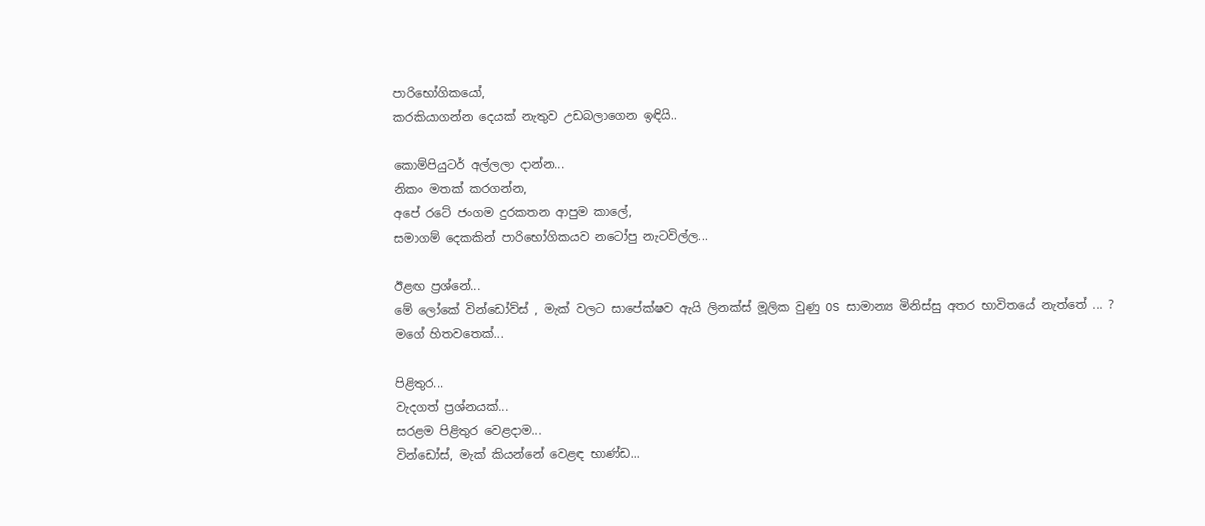පාරිභෝගිකයෝ,
කරකියාගන්න දෙයක් නැතුව උඩබලාගෙන ඉඳියි..

කොම්පියුටර් අල්ලලා දාන්න...
නිකං මතක් කරගන්න,
අපේ රටේ ජංගම දුරකතන ආපුම කාලේ,
සමාගම් දෙකකින් පාරිභෝගිකයව නටෝපු නැටවිල්ල...

ඊළඟ ප්‍රශ්නේ...
මේ ලෝකේ වින්ඩෝව්ස් , මැක් වලට සාපේක්ෂව ඇයි ලිනක්ස් මූලික වුණු OS සාමාන්‍ය මිනිස්සු අතර භාවිතයේ නැත්තේ ... ?
මගේ හිතවතෙක්...

පිළිතුර...
වැදගත් ප්‍රශ්නයක්...
සරළම පිළිතුර වෙළදාම...
වින්ඩෝස්, මැක් කියන්නේ වෙළඳ භාණ්ඩ...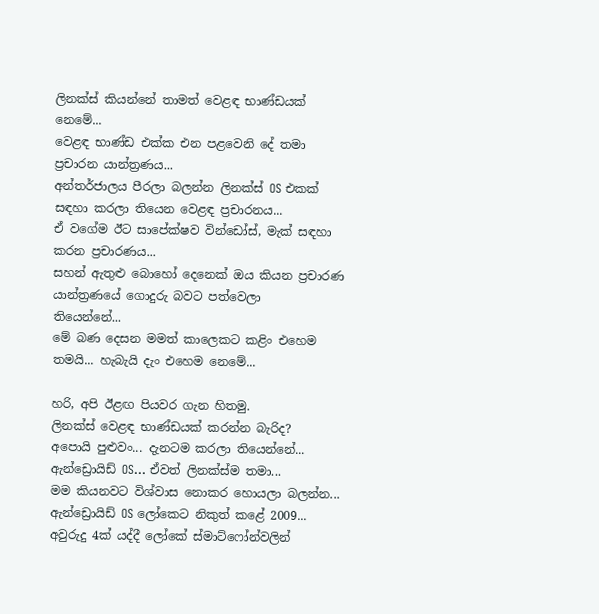ලිනක්ස් කියන්නේ තාමත් වෙළඳ භාණ්ඩයක් නෙමේ...
වෙළඳ භාණ්ඩ එක්ක එන පළවෙනි දේ තමා ප්‍රචාරන යාන්ත්‍රණය...
අන්තර්ජාලය පීරලා බලන්න ලිනක්ස් OS එකක් සඳහා කරලා තියෙන වෙළඳ ප්‍රචාරනය...
ඒ වගේම ඊට සාපේක්ෂව වින්ඩෝස්, මැක් සඳහා කරන ප්‍රචාරණය...
සහන් ඇතුළු බොහෝ දෙනෙක් ඔය කියන ප්‍රචාරණ යාන්ත්‍රණයේ ගොදුරු බවට පත්වෙලා
තියෙන්නේ...
මේ බණ දෙසන මමත් කාලෙකට කළිං එහෙම තමයි... හැබැයි දැං එහෙම නෙමේ...

හරි, අපි ඊළඟ පියවර ගැන හිතමු.
ලිනක්ස් වෙළඳ භාණ්ඩයක් කරන්න බැරිද?
අපොයි පුළුවං... දැනටම කරලා තියෙන්නේ...
ඇන්ඩ්‍රොයිඩ් OS... ඒවත් ලිනක්ස්ම තමා...
මම කියනවට විශ්වාස නොකර හොයලා බලන්න...
ඇන්ඩ්‍රොයිඩ් OS ලෝකෙට නිකුත් කළේ 2009...
අවුරුදු 4ක් යද්දී ලෝකේ ස්මාට්ෆෝන්වලින්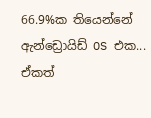66.9%ක තියෙන්නේ ඇන්ඩ්‍රොයිඩ් OS එක...
ඒකත්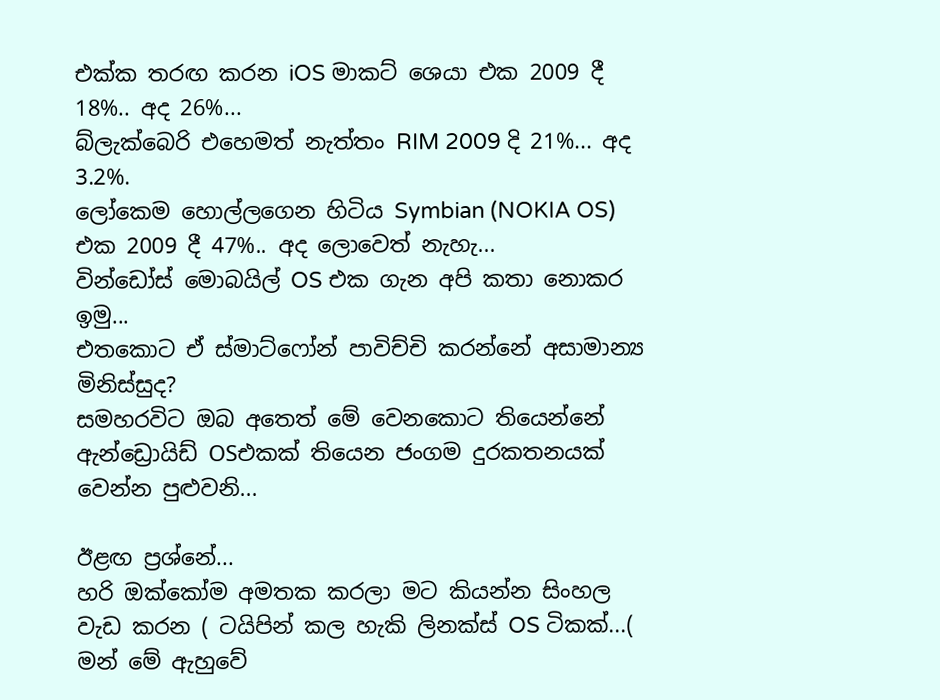එක්ක තරඟ කරන iOS මාකට් ශෙයා එක 2009 දී 18%.. අද 26%...
බ්ලැක්බෙරි එහෙමත් නැත්තං RIM 2009 දි 21%... අද 3.2%.
ලෝකෙම හොල්ලගෙන හිටිය Symbian (NOKIA OS) එක 2009 දී 47%.. අද ලොවෙත් නැහැ...
වින්ඩෝස් මොබයිල් OS එක ගැන අපි කතා නොකර ඉමු...
එතකොට ඒ ස්මාට්ෆෝන් පාවිච්චි කරන්නේ අසාමාන්‍ය මිනිස්සුද?
සමහරවිට ඔබ අතෙත් මේ වෙනකොට තියෙන්නේ ඇන්ඩ්‍රොයිඩ් OSඑකක් තියෙන ජංගම දුරකතනයක් වෙන්න පුළුවනි...

ඊළඟ ප්‍රශ්නේ...
හරි ඔක්කෝම අමතක කරලා මට කියන්න සිංහල වැඩ කරන ( ටයිපින් කල හැකි ලිනක්ස් OS ටිකක්...( මන් මේ ඇහුවේ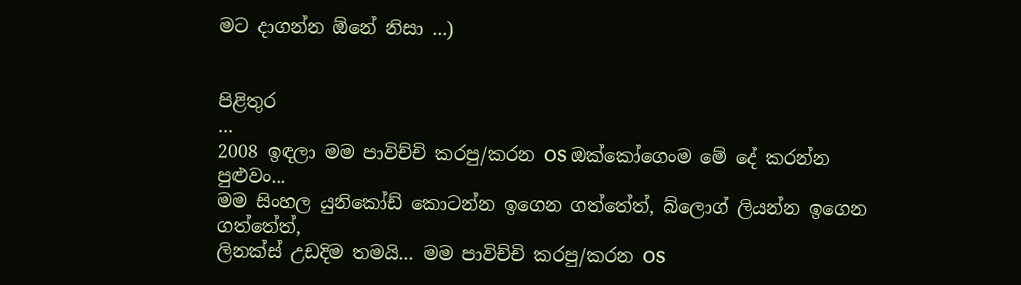මට දාගන්න ඕනේ නිසා ...)


පිළිතුර
...
2008 ඉඳලා මම පාවිච්චි කරපු/කරන OS ඔක්කෝගෙංම මේ දේ කරන්න පුළුවං...
මම සිංහල යුනිකෝඩ් කොටන්න ඉගෙන ගත්තේත්, බ්ලොග් ලියන්න ඉගෙන ගත්තේත්,
ලිනක්ස් උඩදිම තමයි... මම පාවිච්චි කරපු/කරන OS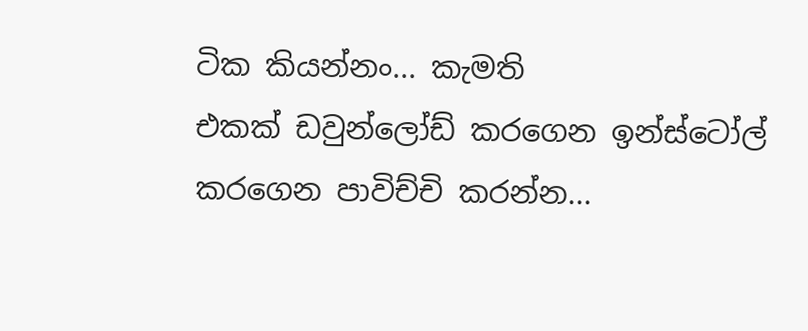ටික කියන්නං... කැමති
එකක් ඩවුන්ලෝඩ් කරගෙන ඉන්ස්ටෝල් කරගෙන පාවිච්චි කරන්න...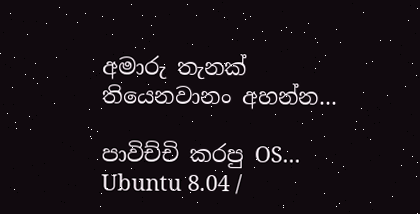අමාරු තැනක්
තියෙනවානං අහන්න...

පාවිච්චි කරපු OS...
Ubuntu 8.04 /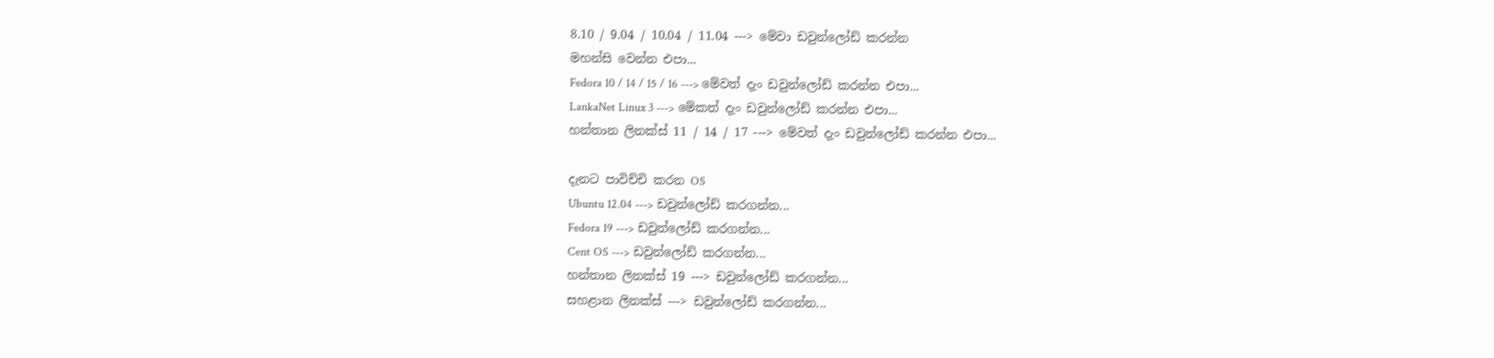8.10 / 9.04 / 10.04 / 11.04 ---> මේවා ඩවුන්ලෝඩ් කරන්න
මහන්සි වෙන්න එපා...
Fedora 10 / 14 / 15 / 16 ---> මේවත් දැං ඩවුන්ලෝඩ් කරන්න එපා...
LankaNet Linux 3 ---> මේකත් දැං ඩවුන්ලෝඩ් කරන්න එපා...
හන්තාන ලිනක්ස් 11 / 14 / 17 ---> මේවත් දැං ඩවුන්ලෝඩ් කරන්න එපා...

දැනට පාවිච්චි කරන OS
Ubuntu 12.04 ---> ඩවුන්ලෝඩ් කරගන්න...
Fedora 19 ---> ඩවුන්ලෝඩ් කරගන්න...
Cent OS ---> ඩවුන්ලෝඩ් කරගන්න...
හන්තාන ලිනක්ස් 19 ---> ඩවුන්ලෝඩ් කරගන්න...
සහළාන ලිනක්ස් ---> ඩවුන්ලෝඩ් කරගන්න...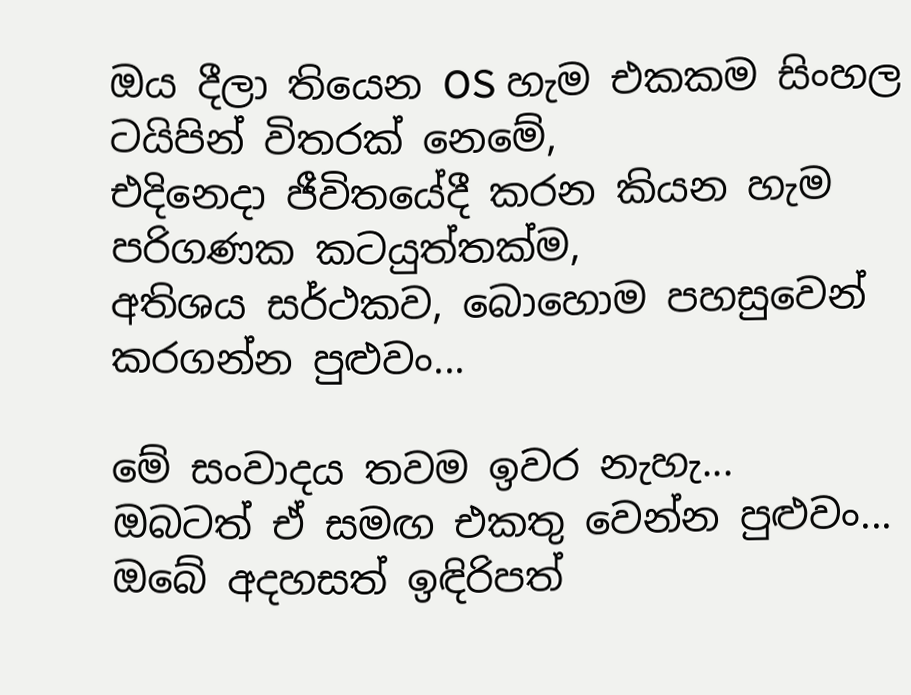ඔය දීලා තියෙන OS හැම එකකම සිංහල ටයිපින් විතරක් නෙමේ,
එදිනෙදා ජීවිතයේදී කරන කියන හැම පරිගණක කටයුත්තක්ම,
අතිශය සර්ථකව, බොහොම පහසුවෙන් කරගන්න පුළුවං...

මේ සංවාදය තවම ඉවර නැහැ...
ඔබටත් ඒ සමඟ එකතු වෙන්න පුළුවං...
ඔබේ අදහසත් ඉඳිරිපත්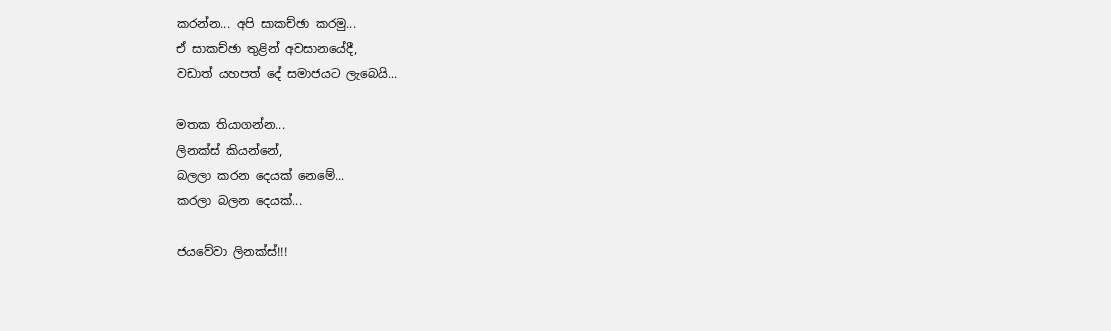කරන්න... අපි සාකච්ඡා කරමු...
ඒ සාකච්ඡා තුළින් අවසානයේදී,
වඩාත් යහපත් දේ සමාජයට ලැබෙයි...

මතක තියාගන්න...
ලිනක්ස් කියන්නේ,
බලලා කරන දෙයක් නෙමේ...
කරලා බලන දෙයක්...

ජයවේවා ලිනක්ස්!!!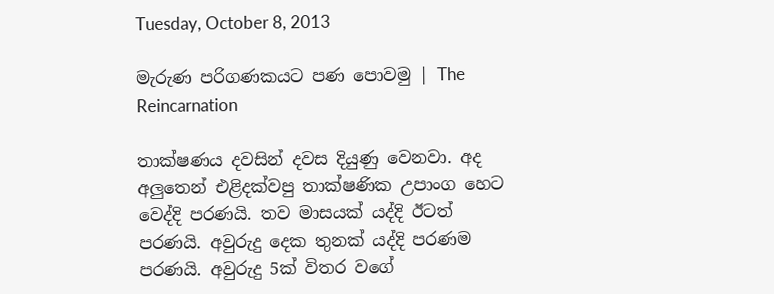Tuesday, October 8, 2013

මැරුණ පරිගණකයට පණ පොවමු | The Reincarnation

තාක්ෂණය දවසින් දවස දියුණු වෙනවා. අද අලුතෙන් එළිදක්වපු තාක්ෂණික උපාංග හෙට වෙද්දි පරණයි. තව මාසයක් යද්දි ඊටත් පරණයි. අවුරුදු දෙක තුනක් යද්දි පරණම පරණයි. අවුරුදු 5ක් විතර වගේ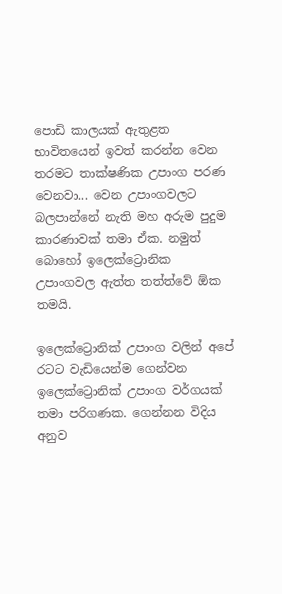පොඩි කාලයක් ඇතුළත භාවිතයෙන් ඉවත් කරන්න වෙන තරමට තාක්ෂණික උපාංග පරණ වෙනවා... වෙන උපාංගවලට බලපාන්නේ නැති මහ අරුම පුදුම කාරණාවක් තමා ඒක. නමුත් බොහෝ ඉලෙක්ට්‍රොනික උපාංගවල ඇත්ත තත්ත්වේ ඕක තමයි.

ඉලෙක්ට්‍රොනික් උපාංග වලින් අපේ රටට වැඩියෙන්ම ගෙන්වන ඉලෙක්ට්‍රොනික් උපාංග වර්ගයක් තමා පරිගණක. ගෙන්නන විදිය අනුව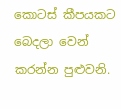කොටස් කීපයකට බෙදලා වෙන් කරන්න පුළුවනි.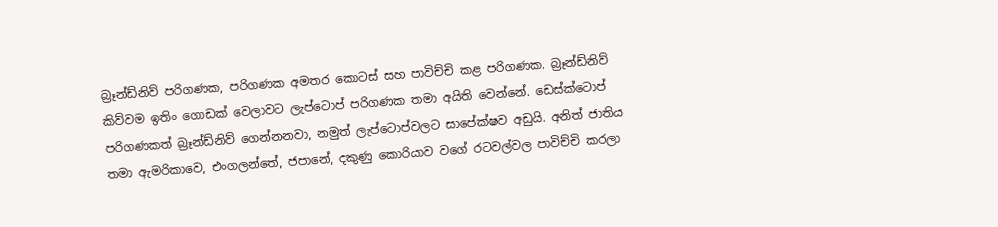බ්‍රෑන්ඩ්නිව් පරිගණක, පරිගණක අමතර කොටස් සහ පාවිච්චි කළ පරිගණක. බ්‍රෑන්ඩ්නිව් කිව්වම ඉතිං ගොඩක් වෙලාවට ලැප්ටොප් පරිගණක තමා අයිති වෙන්නේ. ඩෙස්ක්ටොප් පරිගණකත් බ්‍රෑන්ඩ්නිව් ගෙන්නනවා, නමුත් ලැප්ටොප්වලට සාපේක්ෂව අඩුයි. අනිත් ජාතිය තමා ඇමරිකාවෙ, එංගලන්තේ, ජපානේ, දකුණු කොරියාව වගේ රටවල්වල පාවිච්චි කරලා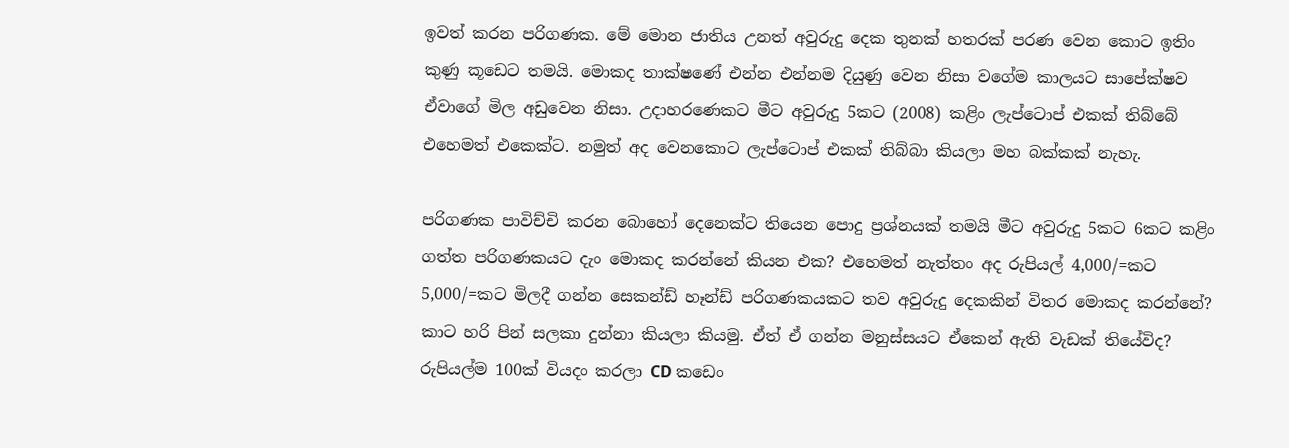ඉවත් කරන පරිගණක. මේ මොන ජාතිය උනත් අවුරුදු දෙක තුනක් හතරක් පරණ වෙන කොට ඉතිං කුණු කූඩෙට තමයි. මොකද තාක්ෂණේ එන්න එන්නම දියුණු වෙන නිසා වගේම කාලයට සාපේක්ෂව ඒවාගේ මිල අඩුවෙන නිසා. උදාහරණෙකට මීට අවුරුදු 5කට (2008) කළිං ලැප්ටොප් එකක් තිබ්බේ එහෙමත් එකෙක්ට. නමුත් අද වෙනකොට ලැප්ටොප් එකක් තිබ්බා කියලා මහ බක්කක් නැහැ.

පරිගණක පාවිච්චි කරන බොහෝ දෙනෙක්ට තියෙන පොදු ප්‍රශ්නයක් තමයි මීට අවුරුදු 5කට 6කට කළිං ගත්ත පරිගණකයට දැං මොකද කරන්නේ කියන එක? එහෙමත් නැත්තං අද රුපියල් 4,000/=කට 5,000/=කට මිලදී ගන්න සෙකන්ඩ් හෑන්ඩ් පරිගණකයකට තව අවුරුදු දෙකකින් විතර මොකද කරන්නේ? කාට හරි පින් සලකා දුන්නා කියලා කියමු. ඒත් ඒ ගන්න මනුස්සයට ඒකෙන් ඇති වැඩක් තියේවිද? රුපියල්ම 100ක් වියදං කරලා CD කඩෙං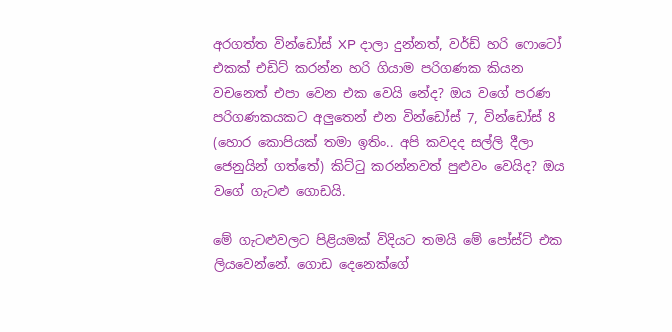අරගත්ත වින්ඩෝස් XP දාලා දුන්නත්, වර්ඩ් හරි ෆොටෝ එකක් එඩිට් කරන්න හරි ගියාම පරිගණක කියන වචනෙත් එපා වෙන එක වෙයි නේද? ඔය වගේ පරණ පරිගණකයකට අලුතෙන් එන වින්ඩෝස් 7, වින්ඩෝස් 8 (හොර කොපියක් තමා ඉතිං.. අපි කවදද සල්ලි දීලා ජෙනුයින් ගත්තේ) කිට්ටු කරන්නවත් පුළුවං වෙයිද? ඔය වගේ ගැටළු ගොඩයි.

මේ ගැටළුවලට පිළියමක් විදියට තමයි මේ පෝස්ට් එක ලියවෙන්නේ. ගොඩ දෙනෙක්ගේ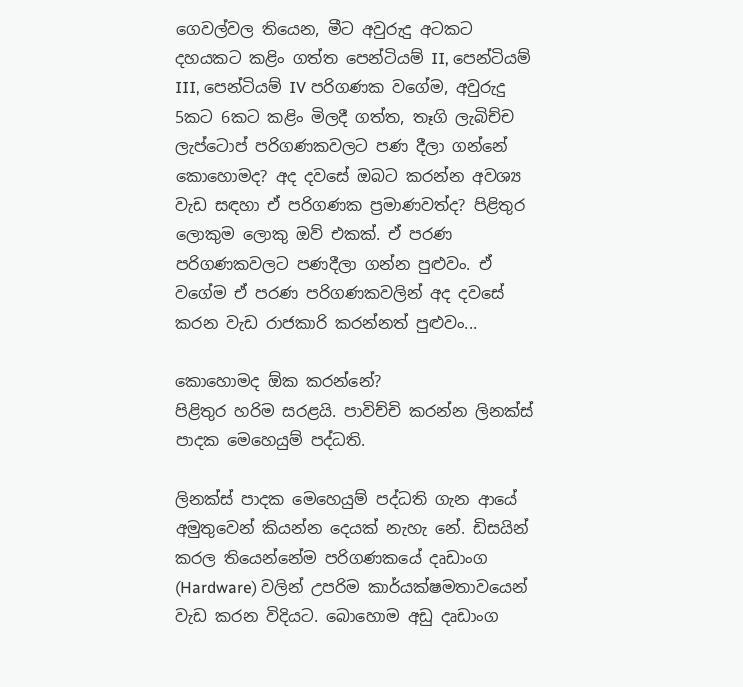ගෙවල්වල තියෙන, මීට අවුරුදු අටකට දහයකට කළිං ගත්ත පෙන්ටියම් II, පෙන්ටියම් III, පෙන්ටියම් IV පරිගණක වගේම, අවුරුදු 5කට 6කට කළිං මිලදී ගත්ත, තෑගි ලැබිච්ච ලැප්ටොප් පරිගණකවලට පණ දීලා ගන්නේ කොහොමද? අද දවසේ ඔබට කරන්න අවශ්‍ය වැඩ සඳහා ඒ පරිගණක ප්‍රමාණවත්ද? පිළිතුර ලොකුම ලොකු ඔව් එකක්. ඒ පරණ පරිගණකවලට පණදීලා ගන්න පුළුවං. ඒ වගේම ඒ පරණ පරිගණකවලින් අද දවසේ කරන වැඩ රාජකාරි කරන්නත් පුළුවං...

කොහොමද ඕක කරන්නේ?
පිළිතුර හරිම සරළයි. පාවිච්චි කරන්න ලිනක්ස් පාදක මෙහෙයුම් පද්ධති.

ලිනක්ස් පාදක මෙහෙයුම් පද්ධති ගැන ආයේ අමුතුවෙන් කියන්න දෙයක් නැහැ නේ. ඩිසයින් කරල තියෙන්නේම පරිගණකයේ දෘඩාංග (Hardware) වලින් උපරිම කාර්යක්ෂමතාවයෙන් වැඩ කරන විදියට. බොහොම අඩු දෘඩාංග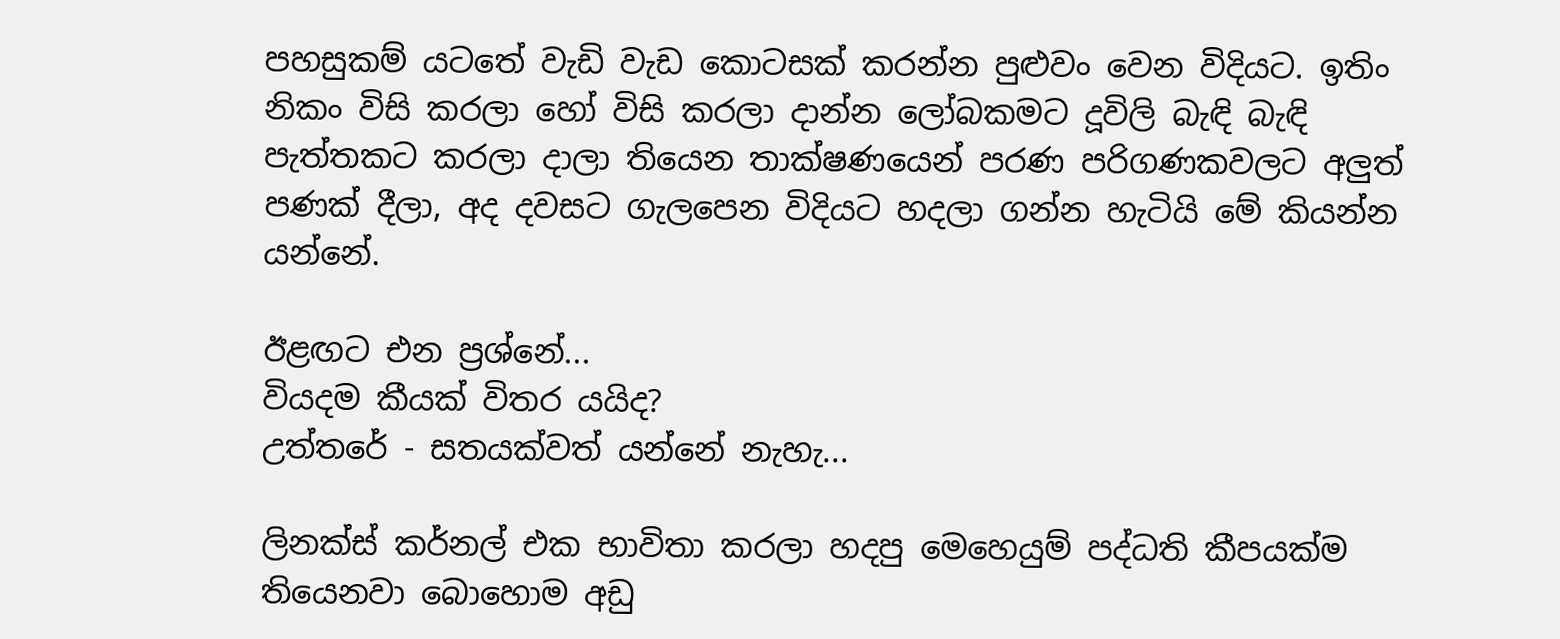පහසුකම් යටතේ වැඩි වැඩ කොටසක් කරන්න පුළුවං වෙන විදියට. ඉතිං නිකං විසි කරලා හෝ විසි කරලා දාන්න ලෝබකමට දූවිලි බැඳි බැඳි පැත්තකට කරලා දාලා තියෙන තාක්ෂණයෙන් පරණ පරිගණකවලට අලුත් පණක් දීලා, අද දවසට ගැලපෙන විදියට හදලා ගන්න හැටියි මේ කියන්න යන්නේ.

ඊළඟට එන ප්‍රශ්නේ...
වියදම කීයක් විතර යයිද?
උත්තරේ - සතයක්වත් යන්නේ නැහැ...

ලිනක්ස් කර්නල් එක භාවිතා කරලා හදපු මෙහෙයුම් පද්ධති කීපයක්ම තියෙනවා බොහොම අඩු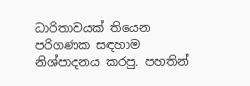ධාරිතාවයක් තියෙන පරිගණක සඳහාම නිශ්පාදනය කරපු. පහතින්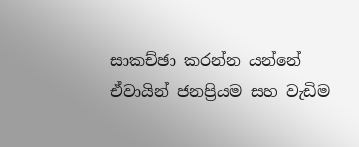සාකච්ඡා කරන්න යන්නේ ඒවායින් ජනප්‍රියම සහ වැඩිම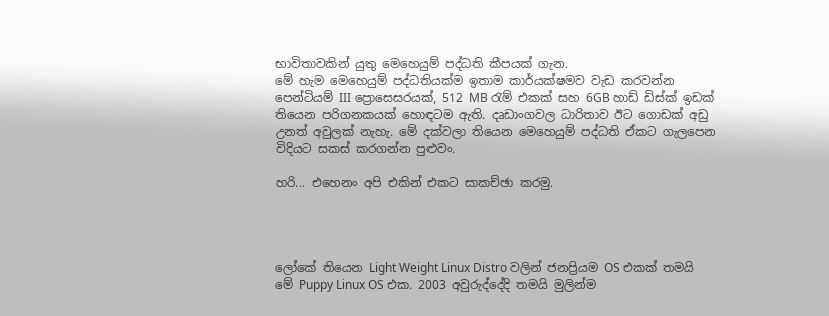භාවිතාවකින් යුතු මෙහෙයුම් පද්ධති කීපයක් ගැන.
මේ හැම මෙහෙයුම් පද්ධතියක්ම ඉතාම කාර්යක්ෂමව වැඩ කරවන්න පෙන්ටියම් III ප්‍රොසෙසරයක්, 512 MB රැම් එකක් සහ 6GB හාඩ් ඩිස්ක් ඉඩක් තියෙන පරිගනකයක් හොඳටම ඇති. දෘඩාංගවල ධාරිතාව ඊට ගොඩක් අඩු උනත් අවුලක් නැහැ. මේ දක්වලා තියෙන මෙහෙයුම් පද්ධති ඒකට ගැලපෙන විදියට සකස් කරගන්න පුළුවං.

හරි... එහෙනං අපි එකින් එකට සාකච්ඡා කරමු.




ලෝකේ තියෙන Light Weight Linux Distro වලින් ජනප්‍රියම OS එකක් තමයි මේ Puppy Linux OS එක. 2003 අවුරුද්දේදි තමයි මුලින්ම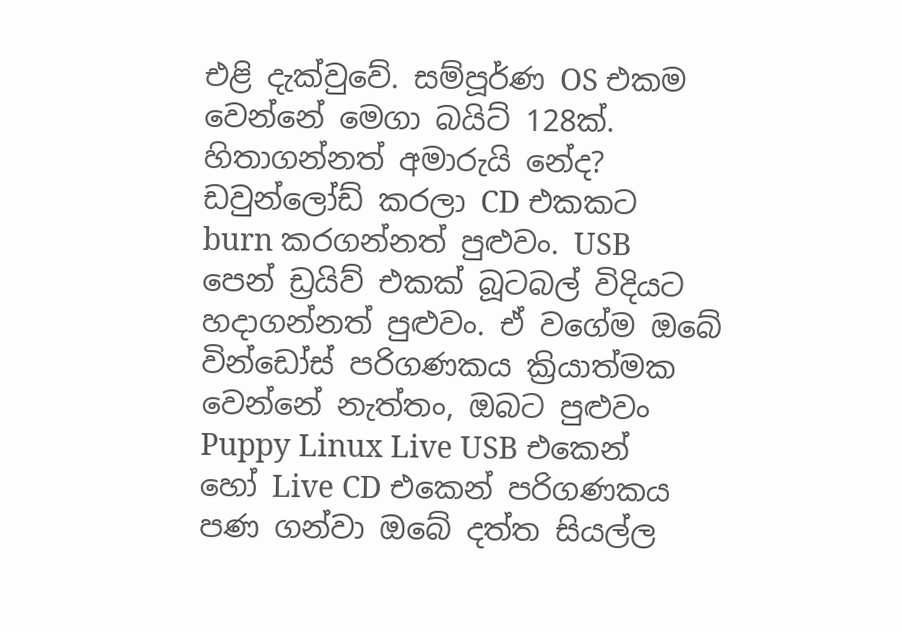එළි දැක්වුවේ. සම්පූර්ණ OS එකම වෙන්නේ මෙගා බයිට් 128ක්. හිතාගන්නත් අමාරුයි නේද? ඩවුන්ලෝඩ් කරලා CD එකකට burn කරගන්නත් පුළුවං. USB පෙන් ඩ්‍රයිව් එකක් බූටබල් විදියට හදාගන්නත් පුළුවං. ඒ වගේම ඔබේ වින්ඩෝස් පරිගණකය ක්‍රියාත්මක වෙන්නේ නැත්තං, ඔබට පුළුවං Puppy Linux Live USB එකෙන් හෝ Live CD එකෙන් පරිගණකය පණ ගන්වා ඔබේ දත්ත සියල්ල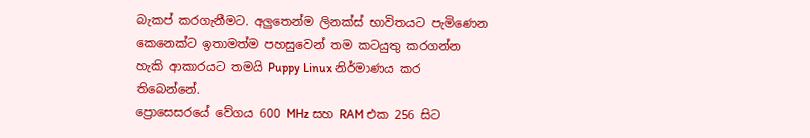බැකප් කරගැනීමට. අලුතෙන්ම ලිනක්ස් භාවිතයට පැමිණෙන කෙනෙක්ට ඉතාමත්ම පහසුවෙන් තම කටයුතු කරගන්න හැකි ආකාරයට තමයි Puppy Linux නිර්මාණය කර තිබෙන්නේ.
ප්‍රොසෙසරයේ වේගය 600 MHz සහ RAM එක 256 සිට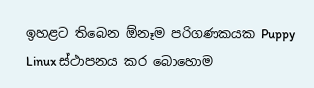ඉහළට තිබෙන ඕනෑම පරිගණකයක Puppy Linux ස්ථාපනය කර බොහොම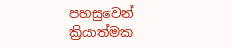පහසුවෙන් ක්‍රියාත්මක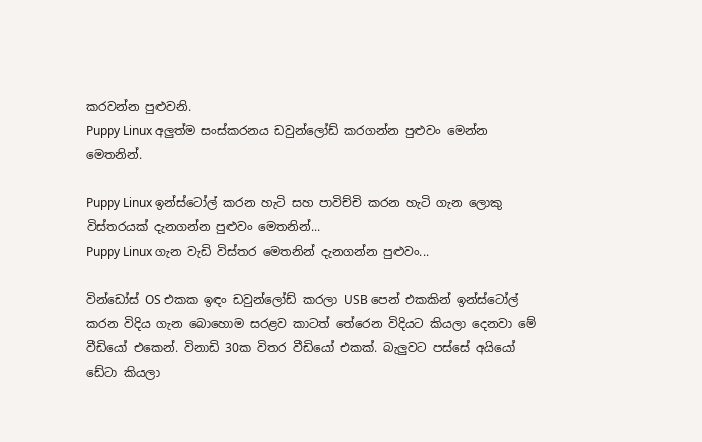කරවන්න පුළුවනි.
Puppy Linux අලුත්ම සංස්කරනය ඩවුන්ලෝඩ් කරගන්න පුළුවං මෙන්න මෙතනින්.

Puppy Linux ඉන්ස්ටෝල් කරන හැටි සහ පාවිච්චි කරන හැටි ගැන ලොකු විස්තරයක් දැනගන්න පුළුවං මෙතනින්...
Puppy Linux ගැන වැඩි විස්තර මෙතනින් දැනගන්න පුළුවං...

වින්ඩෝස් OS එකක ඉඳං ඩවුන්ලෝඩ් කරලා USB පෙන් එකකින් ඉන්ස්ටෝල් කරන විදිය ගැන බොහොම සරළව කාටත් තේරෙන විදියට කියලා දෙනවා මේ වීඩියෝ එකෙන්. විනාඩි 30ක විතර වීඩියෝ එකක්. බැලුවට පස්සේ අයියෝ ඩේටා කියලා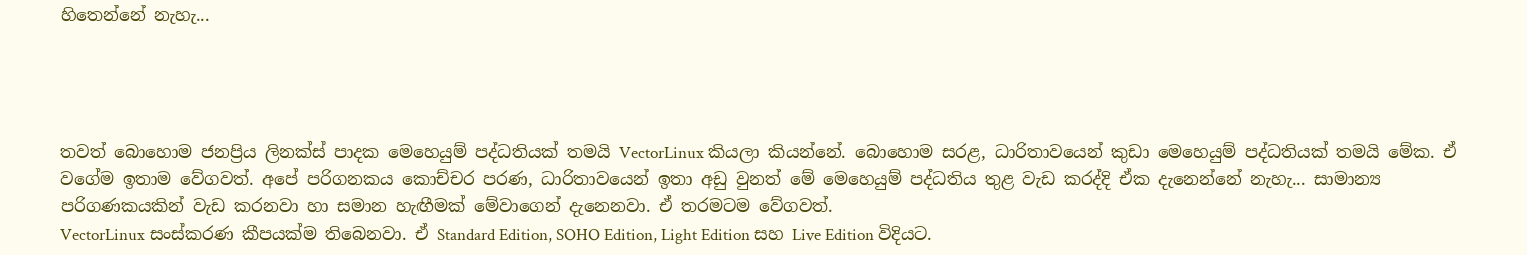හිතෙන්නේ නැහැ...




තවත් බොහොම ජනප්‍රිය ලිනක්ස් පාදක මෙහෙයුම් පද්ධතියක් තමයි VectorLinux කියලා කියන්නේ. බොහොම සරළ, ධාරිතාවයෙන් කුඩා මෙහෙයුම් පද්ධතියක් තමයි මේක. ඒ වගේම ඉතාම වේගවත්. අපේ පරිගනකය කොච්චර පරණ, ධාරිතාවයෙන් ඉතා අඩු වුනත් මේ මෙහෙයුම් පද්ධතිය තුළ වැඩ කරද්දි ඒක දැනෙන්නේ නැහැ... සාමාන්‍ය පරිගණකයකින් වැඩ කරනවා හා සමාන හැඟීමක් මේවාගෙන් දැනෙනවා. ඒ තරමටම වේගවත්.
VectorLinux සංස්කරණ කීපයක්ම තිබෙනවා. ඒ Standard Edition, SOHO Edition, Light Edition සහ Live Edition විදියට.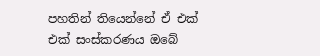පහතින් තියෙන්නේ ඒ එක් එක් සංස්කරණය ඔබේ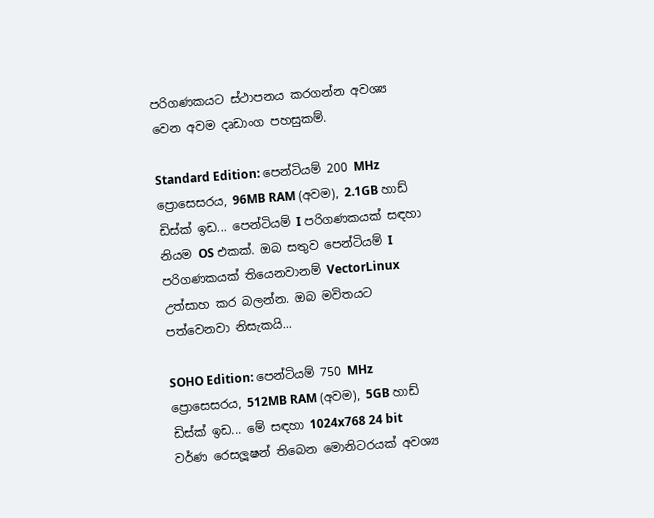පරිගණකයට ස්ථාපනය කරගන්න අවශ්‍ය වෙන අවම දෘඩාංග පහසුකම්.

Standard Edition: පෙන්ටියම් 200 MHz ප්‍රොසෙසරය, 96MB RAM (අවම), 2.1GB හාඩ් ඩිස්ක් ඉඩ... පෙන්ටියම් I පරිගණකයක් සඳහා නියම OS එකක්. ඔබ සතුව පෙන්ටියම් I පරිගණකයක් තියෙනවානම් VectorLinux උත්සාහ කර බලන්න. ඔබ මවිතයට පත්වෙනවා නිසැකයි...

SOHO Edition: පෙන්ටියම් 750 MHz ප්‍රොසෙසරය, 512MB RAM (අවම), 5GB හාඩ් ඩිස්ක් ඉඩ... මේ සඳහා 1024x768 24 bit වර්ණ රෙසලූෂන් තිබෙන මොනිටරයක් අවශ්‍ය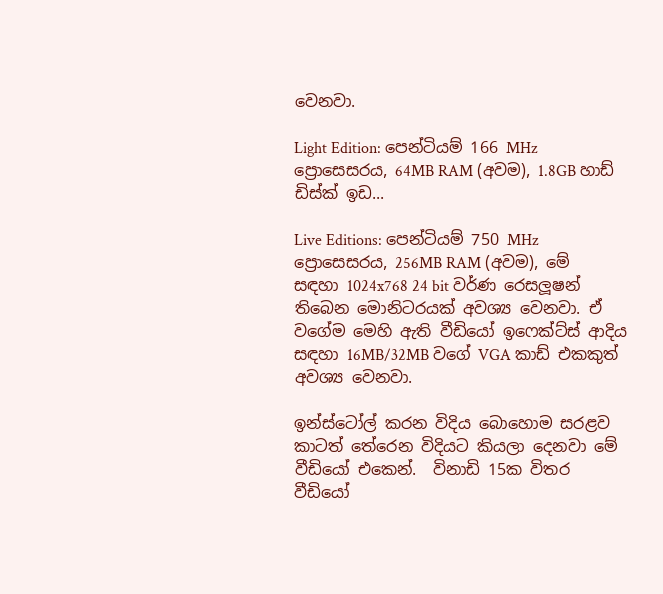වෙනවා.

Light Edition: පෙන්ටියම් 166 MHz ප්‍රොසෙසරය, 64MB RAM (අවම), 1.8GB හාඩ් ඩිස්ක් ඉඩ...

Live Editions: පෙන්ටියම් 750 MHz ප්‍රොසෙසරය, 256MB RAM (අවම), මේ සඳහා 1024x768 24 bit වර්ණ රෙසලූෂන් තිබෙන මොනිටරයක් අවශ්‍ය වෙනවා. ඒ වගේම මෙහි ඇති වීඩියෝ ඉෆෙක්ට්ස් ආදිය සඳහා 16MB/32MB වගේ VGA කාඩ් එකකුත් අවශ්‍ය වෙනවා.

ඉන්ස්ටෝල් කරන විදිය බොහොම සරළව කාටත් තේරෙන විදියට කියලා දෙනවා මේ වීඩියෝ එකෙන්.  විනාඩි 15ක විතර වීඩියෝ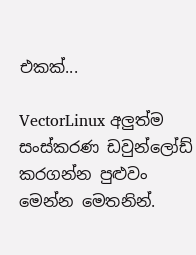එකක්...

VectorLinux අලුත්ම සංස්කරණ ඩවුන්ලෝඩ් කරගන්න පුළුවං මෙන්න මෙතනින්.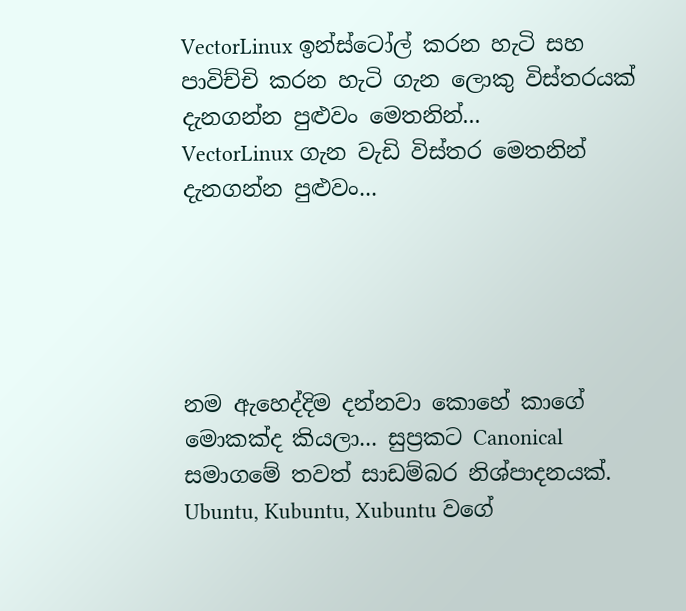VectorLinux ඉන්ස්ටෝල් කරන හැටි සහ පාවිච්චි කරන හැටි ගැන ලොකු විස්තරයක් දැනගන්න පුළුවං මෙතනින්...
VectorLinux ගැන වැඩි විස්තර මෙතනින් දැනගන්න පුළුවං...





නම ඇහෙද්දිම දන්නවා කොහේ කාගේ මොකක්ද කියලා... සුප්‍රකට Canonical සමාගමේ තවත් සාඩම්බර නිශ්පාදනයක්. Ubuntu, Kubuntu, Xubuntu වගේ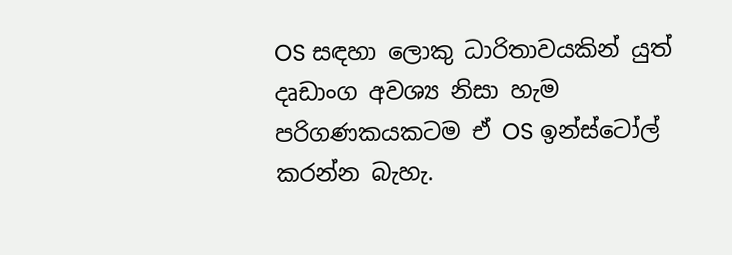OS සඳහා ලොකු ධාරිතාවයකින් යුත් දෘඩාංග අවශ්‍ය නිසා හැම පරිගණකයකටම ඒ OS ඉන්ස්ටෝල් කරන්න බැහැ.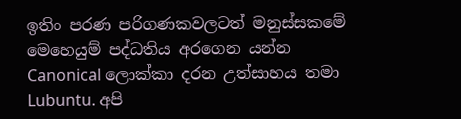ඉතිං පරණ පරිගණකවලටත් මනුස්සකමේ මෙහෙයුම් පද්ධතිය අරගෙන යන්න Canonical ලොක්කා දරන උත්සාහය තමා Lubuntu. අපි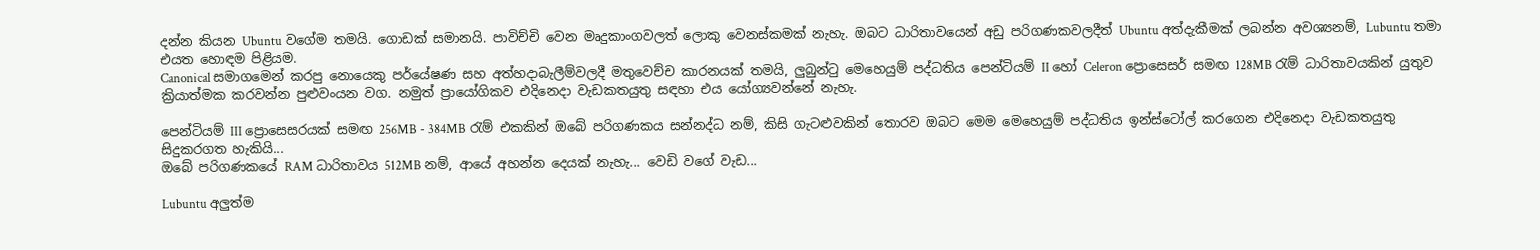දන්න කියන Ubuntu වගේම තමයි. ගොඩක් සමානයි. පාවිච්චි වෙන මෘදුකාංගවලත් ලොකු වෙනස්කමක් නැහැ. ඔබට ධාරිතාවයෙන් අඩු පරිගණකවලදීත් Ubuntu අත්දැකීමක් ලබන්න අවශ්‍යනම්, Lubuntu තමා එයත හොඳම පිළියම.
Canonical සමාගමෙන් කරපු නොයෙකු පර්යේෂණ සහ අත්හදාබැලීම්වලදී මතුවෙච්ච කාරනයක් තමයි, ලුබුන්ටු මෙහෙයුම් පද්ධතිය පෙන්ටියම් II හෝ Celeron ප්‍රොසෙසර් සමඟ 128MB රැම් ධාරිතාවයකින් යුතුව ක්‍රියාත්මක කරවන්න පුළුවංයන වග. නමුත් ප්‍රායෝගිකව එදිනෙදා වැඩකතයුතු සඳහා එය යෝග්‍යවන්නේ නැහැ.

පෙන්ටියම් III ප්‍රොසෙසරයක් සමඟ 256MB - 384MB රැම් එකකින් ඔබේ පරිගණකය සන්නද්ධ නම්, කිසි ගැටළුවකින් තොරව ඔබට මෙම මෙහෙයුම් පද්ධතිය ඉන්ස්ටෝල් කරගෙන එදිනෙදා වැඩකතයුතු සිදුකරගත හැකියි...
ඔබේ පරිගණකයේ RAM ධාරිතාවය 512MB නම්, ආයේ අහන්න දෙයක් නැහැ... වෙඩි වගේ වැඩ...

Lubuntu අලුත්ම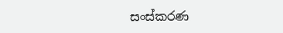සංස්කරණ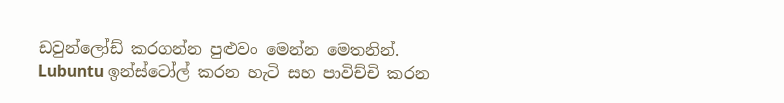ඩවුන්ලෝඩ් කරගන්න පුළුවං මෙන්න මෙතනින්.
Lubuntu ඉන්ස්ටෝල් කරන හැටි සහ පාවිච්චි කරන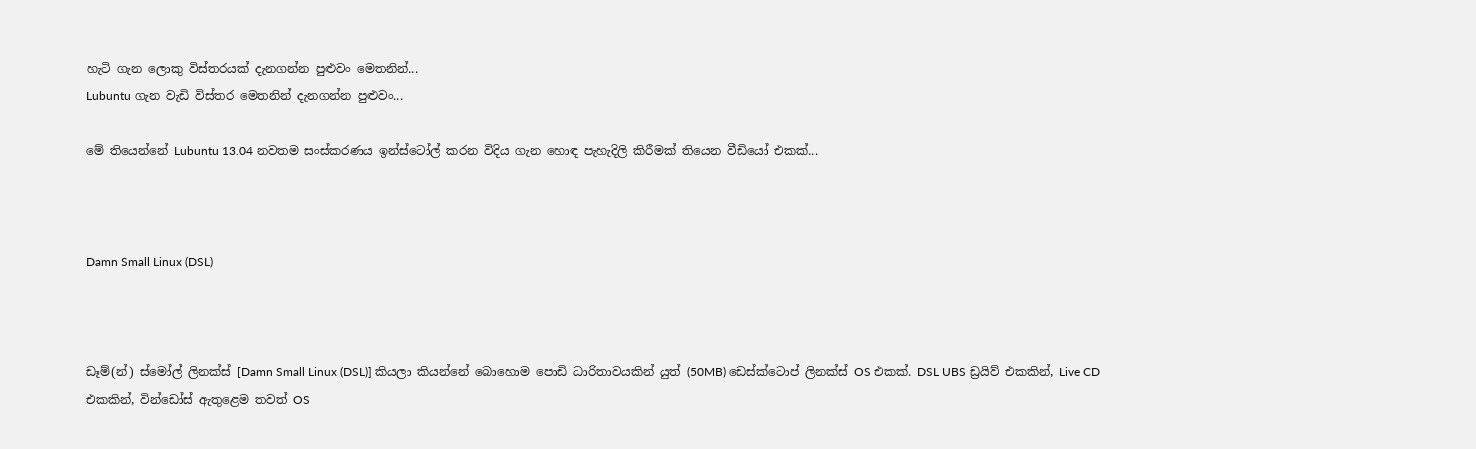හැටි ගැන ලොකු විස්තරයක් දැනගන්න පුළුවං මෙතනින්...
Lubuntu ගැන වැඩි විස්තර මෙතනින් දැනගන්න පුළුවං...

මේ තියෙන්නේ Lubuntu 13.04 නවතම සංස්කරණය ඉන්ස්ටෝල් කරන විදිය ගැන හොඳ පැහැදිලි කිරීමක් තියෙන වීඩියෝ එකක්...



Damn Small Linux (DSL)



ඩෑම්(න්) ස්මෝල් ලිනක්ස් [Damn Small Linux (DSL)] කියලා කියන්නේ බොහොම පොඩි ධාරිතාවයකින් යුත් (50MB) ඩෙස්ක්ටොප් ලිනක්ස් OS එකක්. DSL UBS ඩ්‍රයිව් එකකින්, Live CD එකකින්, වින්ඩෝස් ඇතුළෙම තවත් OS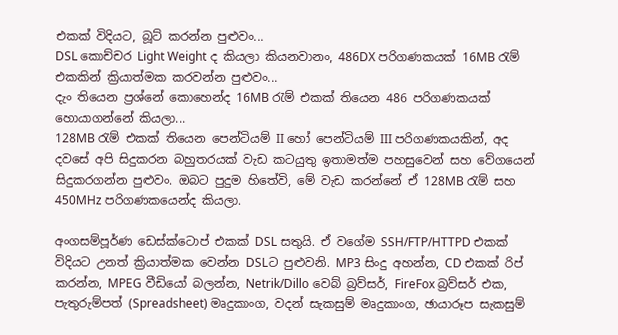එකක් විදියට, බූට් කරන්න පුළුවං...
DSL කොච්චර Light Weight ද කියලා කියනවානං, 486DX පරිගණකයක් 16MB රැම් එකකින් ක්‍රියාත්මක කරවන්න පුළුවං...
දැං තියෙන ප්‍රශ්නේ කොහෙන්ද 16MB රැම් එකක් තියෙන 486 පරිගණකයක් හොයාගන්නේ කියලා...
128MB රැම් එකක් තියෙන පෙන්ටියම් II හෝ පෙන්ටියම් III පරිගණකයකින්, අද දවසේ අපි සිදුකරන බහුතරයක් වැඩ කටයුතු ඉතාමත්ම පහසුවෙන් සහ වේගයෙන් සිදුකරගන්න පුළුවං. ඔබට පුදුම හිතේවි, මේ වැඩ කරන්නේ ඒ 128MB රැම් සහ 450MHz පරිගණකයෙන්ද කියලා.

අංගසම්පූර්ණ ඩෙස්ක්ටොප් එකක් DSL සතුයි. ඒ වගේම SSH/FTP/HTTPD එකක් විදියට උනත් ක්‍රියාත්මක වෙන්න DSLට පුළුවනි. MP3 සිංදු අහන්න, CD එකක් රිප් කරන්න, MPEG වීඩියෝ බලන්න, Netrik/Dillo වෙබ් බ්‍රව්සර්, FireFox බ්‍රව්සර් එක, පැතුරුම්පත් (Spreadsheet) මෘදුකාංග, වදන් සැකසුම් මෘදුකාංග, ඡායාරූප සැකසුම්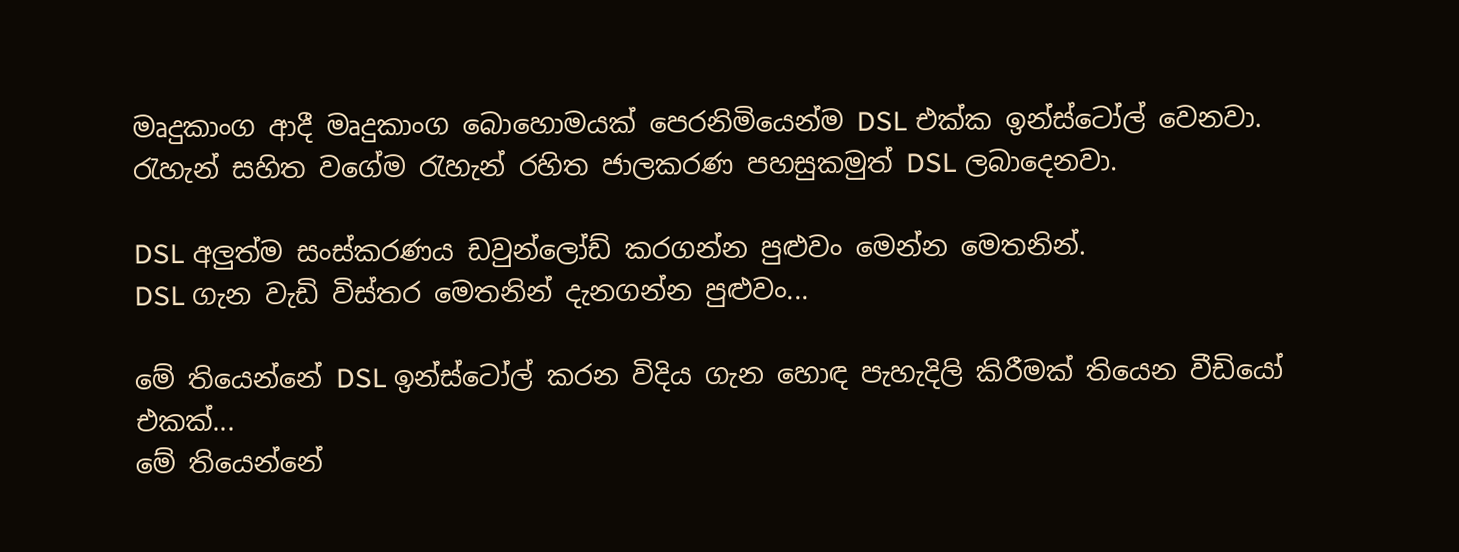මෘදුකාංග ආදී මෘදුකාංග බොහොමයක් පෙරනිමියෙන්ම DSL එක්ක ඉන්ස්ටෝල් වෙනවා. රැහැන් සහිත වගේම රැහැන් රහිත ජාලකරණ පහසුකමුත් DSL ලබාදෙනවා.

DSL අලුත්ම සංස්කරණය ඩවුන්ලෝඩ් කරගන්න පුළුවං මෙන්න මෙතනින්.
DSL ගැන වැඩි විස්තර මෙතනින් දැනගන්න පුළුවං...

මේ තියෙන්නේ DSL ඉන්ස්ටෝල් කරන විදිය ගැන හොඳ පැහැදිලි කිරීමක් තියෙන වීඩියෝ එකක්...
මේ තියෙන්නේ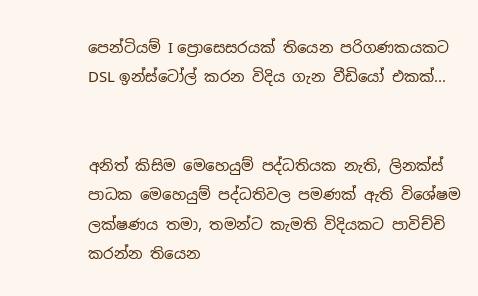පෙන්ටියම් I ප්‍රොසෙසරයක් තියෙන පරිගණකයකට DSL ඉන්ස්ටෝල් කරන විදිය ගැන වීඩියෝ එකක්...


අනිත් කිසිම මෙහෙයුම් පද්ධතියක නැති, ලිනක්ස් පාධක මෙහෙයුම් පද්ධතිවල පමණක් ඇති විශේෂම ලක්ෂණය තමා, තමන්ට කැමති විදියකට පාවිච්චි කරන්න තියෙන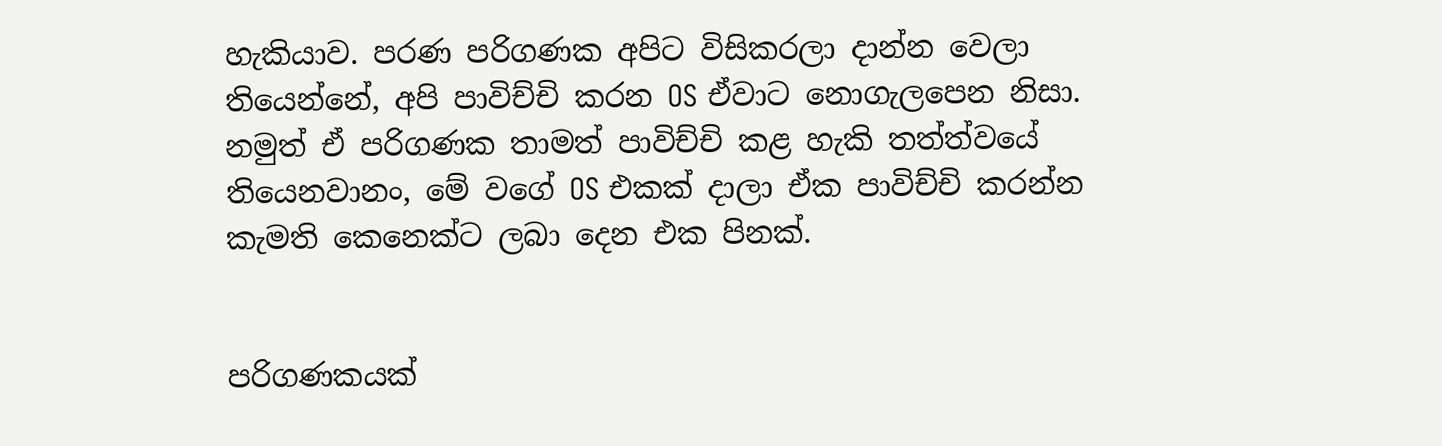හැකියාව. පරණ පරිගණක අපිට විසිකරලා දාන්න වෙලා තියෙන්නේ, අපි පාවිච්චි කරන OS ඒවාට නොගැලපෙන නිසා. නමුත් ඒ පරිගණක තාමත් පාවිච්චි කළ හැකි තත්ත්වයේ තියෙනවානං, මේ වගේ OS එකක් දාලා ඒක පාවිච්චි කරන්න කැමති කෙනෙක්ට ලබා දෙන එක පිනක්.


පරිගණකයක්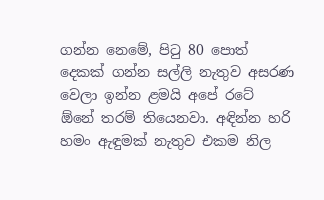ගන්න නෙමේ, පිටු 80 පොත් දෙකක් ගන්න සල්ලි නැතුව අසරණ වෙලා ඉන්න ළමයි අපේ රටේ ඕනේ තරම් තියෙනවා. අඳින්න හරි හමං ඇඳුමක් නැතුව එකම නිල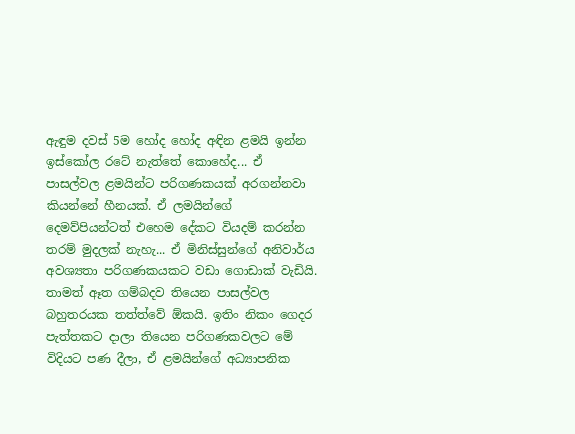ඇඳුම දවස් 5ම හෝද හෝද අඳින ළමයි ඉන්න ඉස්කෝල රටේ නැත්තේ කොහේද... ඒ පාසල්වල ළමයින්ට පරිගණකයක් අරගන්නවා කියන්නේ හීනයක්. ඒ ලමයින්ගේ දෙමව්පියන්ටත් එහෙම දේකට වියදම් කරන්න තරම් මුදලක් නැහැ... ඒ මිනිස්සුන්ගේ අනිවාර්ය අවශ්‍යතා පරිගණකයකට වඩා ගොඩාක් වැඩියි. තාමත් ඈත ගම්බදව තියෙන පාසල්වල බහුතරයක තත්ත්වේ ඕකයි. ඉතිං නිකං ගෙදර පැත්තකට දාලා තියෙන පරිගණකවලට මේ විදියට පණ දීලා, ඒ ළමයින්ගේ අධ්‍යාපනික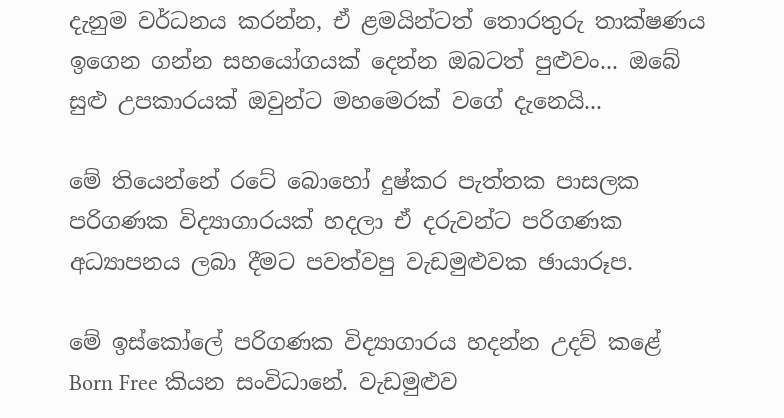දැනුම වර්ධනය කරන්න, ඒ ළමයින්ටත් තොරතුරු තාක්ෂණය ඉගෙන ගන්න සහයෝගයක් දෙන්න ඔබටත් පුළුවං... ඔබේ සුළු උපකාරයක් ඔවුන්ට මහමෙරක් වගේ දැනෙයි...

මේ තියෙන්නේ රටේ බොහෝ දුෂ්කර පැත්තක පාසලක පරිගණක විද්‍යාගාරයක් හදලා ඒ දරුවන්ට පරිගණක අධ්‍යාපනය ලබා දීමට පවත්වපු වැඩමුළුවක ඡායාරූප.

මේ ඉස්කෝලේ පරිගණක විද්‍යාගාරය හදන්න උදව් කළේ Born Free කියන සංවිධානේ. වැඩමුළුව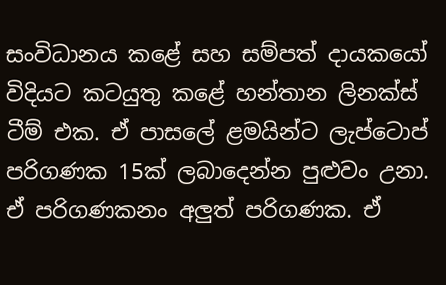සංවිධානය කළේ සහ සම්පත් දායකයෝ විදියට කටයුතු කළේ හන්තාන ලිනක්ස් ටීම් එක. ඒ පාසලේ ළමයින්ට ලැප්ටොප් පරිගණක 15ක් ලබාදෙන්න පුළුවං උනා. ඒ පරිගණකනං අලුත් පරිගණක. ඒ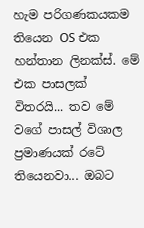හැම පරිගණකයකම තියෙන OS එක හන්තාන ලිනක්ස්. මේ එක පාසලක් විතරයි... තව මේ වගේ පාසල් විශාල ප්‍රමාණයක් රටේ තියෙනවා... ඔබට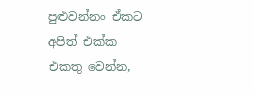පුළුවන්නං ඒකට අපිත් එක්ක එකතු වෙන්න,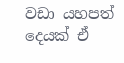වඩා යහපත් දෙයක් ඒ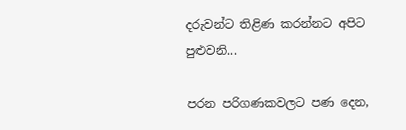දරුවන්ට තිළිණ කරන්නට අපිට පුළුවනි...

පරන පරිගණකවලට පණ දෙන,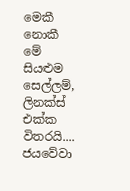මෙකී නොකී මේ සියළුම සෙල්ලම්,
ලිනක්ස් එක්ක විතරයි....
ජයවේවා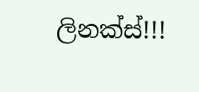ලිනක්ස්!!!